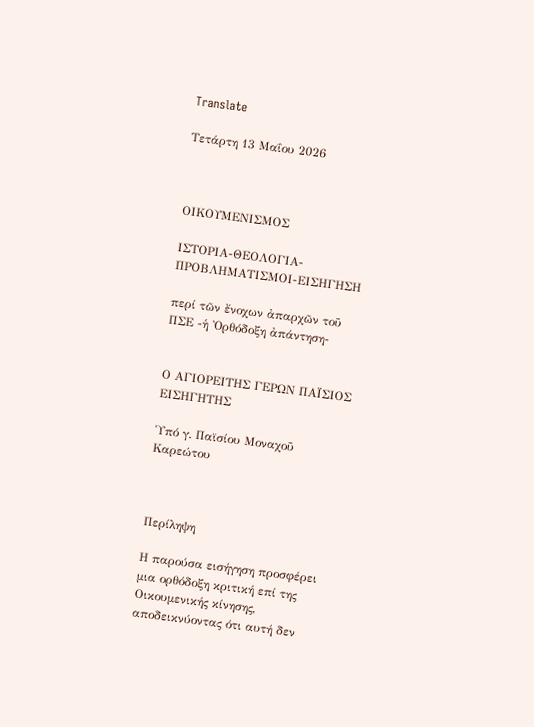Translate

Τετάρτη 13 Μαΐου 2026



ΟΙΚΟΥΜΕΝΙΣΜΟΣ

ΙΣΤΟΡΙΑ-ΘΕΟΛΟΓΙΑ-ΠΡΟΒΛΗΜΑΤΙΣΜΟΙ-ΕΙΣΗΓΗΣΗ

περί τῶν ἔνοχων ἀπαρχῶν τοῦ ΠΣΕ -ἡ Ὀρθόδοξη ἀπάντηση-


Ο ΑΓΙΟΡΕΙΤΗΣ ΓΕΡΩΝ ΠΑΪΣΙΟΣ ΕΙΣΗΓΗΤΗΣ

Ὑπό γ. Παϊσίου Μοναχοῦ Καρεώτου



Περίληψη

Η παρούσα εισήγηση προσφέρει μια ορθόδοξη κριτική επί της Οικουμενικής κίνησης, αποδεικνύοντας ότι αυτή δεν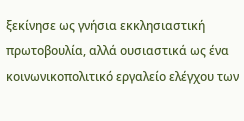ξεκίνησε ως γνήσια εκκλησιαστική πρωτοβουλία, αλλά ουσιαστικά ως ένα κοινωνικοπολιτικό εργαλείο ελέγχου των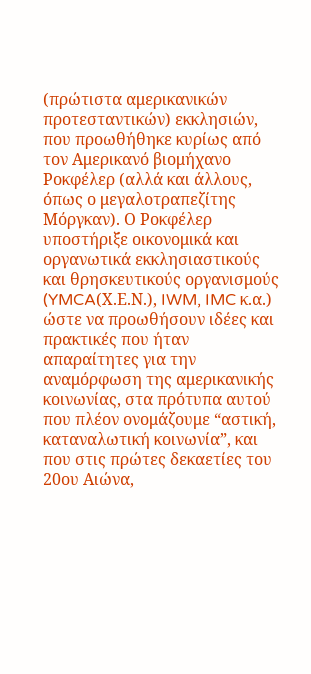(πρώτιστα αμερικανικών προτεσταντικών) εκκλησιών, που προωθήθηκε κυρίως από τον Αμερικανό βιομήχανο Ροκφέλερ (αλλά και άλλους, όπως ο μεγαλοτραπεζίτης Μόργκαν). Ο Ροκφέλερ υποστήριξε οικονομικά και οργανωτικά εκκλησιαστικούς και θρησκευτικούς οργανισμούς (YMCA(Χ.Ε.Ν.), IWM, IMC κ.α.) ώστε να προωθήσουν ιδέες και πρακτικές που ήταν απαραίτητες για την αναμόρφωση της αμερικανικής κοινωνίας, στα πρότυπα αυτού που πλέον ονομάζουμε “αστική, καταναλωτική κοινωνία”, και που στις πρώτες δεκαετίες του 20ου Αιώνα,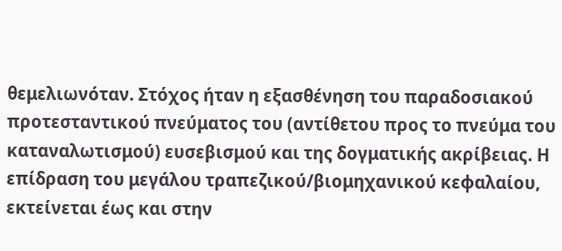θεμελιωνόταν. Στόχος ήταν η εξασθένηση του παραδοσιακού προτεσταντικού πνεύματος του (αντίθετου προς το πνεύμα του καταναλωτισμού) ευσεβισμού και της δογματικής ακρίβειας. Η επίδραση του μεγάλου τραπεζικού/βιομηχανικού κεφαλαίου, εκτείνεται έως και στην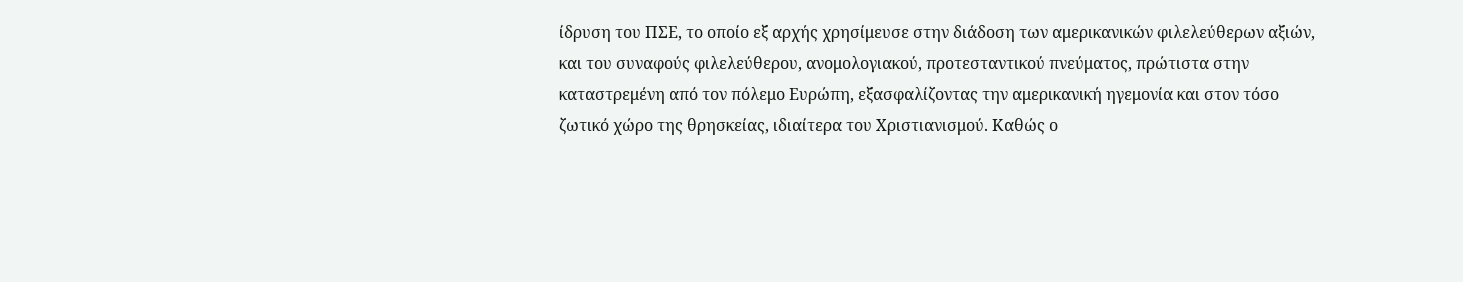ίδρυση του ΠΣΕ, το οποίο εξ αρχής χρησίμευσε στην διάδοση των αμερικανικών φιλελεύθερων αξιών, και του συναφούς φιλελεύθερου, ανομολογιακού, προτεσταντικού πνεύματος, πρώτιστα στην καταστρεμένη από τον πόλεμο Ευρώπη, εξασφαλίζοντας την αμερικανική ηγεμονία και στον τόσο ζωτικό χώρο της θρησκείας, ιδιαίτερα του Χριστιανισμού. Καθώς ο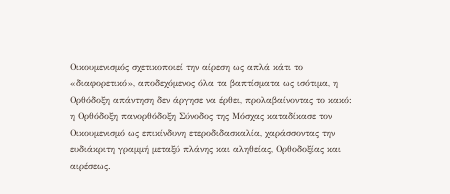Οικουμενισμός σχετικοποιεί την αίρεση ως απλά κάτι το «διαφορετικό», αποδεχόμενος όλα τα βαπτίσματα ως ισότιμα, η Ορθόδοξη απάντηση δεν άργησε να έρθει, προλαβαίνοντας το κακό: η Ορθόδοξη πανορθόδοξη Σύνοδος της Μόσχας καταδίκασε τον Οικουμενισμό ως επικίνδυνη ετεροδιδασκαλία, χαράσσοντας την ευδιάκριτη γραμμή μεταξύ πλάνης και αληθείας, Ορθοδοξίας και αιρέσεως.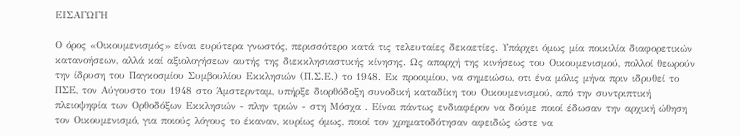ΕΙΣΑΓΩΓΗ

Ο όρος «Οικουμενισμός» είναι ευρύτερα γνωστός, περισσότερο κατά τις τελευταίες δεκαετίες. Υπάρχει όμως μία ποικιλία διαφορετικών κατανοήσεων, αλλά καί αξιολογήσεων αυτής της διεκκλησιαστικής κίνησης. Ως απαρχή της κινήσεως του Οικουμενισμού, πολλοί θεωρούν την ίδρυση του Παγκοσμίου Συμβουλίου Εκκλησιών (Π.Σ.Ε.) το 1948. Εκ προοιμίου, να σημειώσω, οτι ένα μόλις μήνα πριν ιδρυθεί το ΠΣΕ, τον Αύγουστο του 1948 στο Άμστερνταμ, υπήρξε διορθόδοξη συνοδική καταδίκη του Οικουμενισμού, από την συντριπτική πλειοψηφία των Ορθοδόξων Εκκλησιών - πλην τριών - στη Μόσχα . Είναι πάντως ενδιαφέρον να δούμε ποιοί έδωσαν την αρχική ώθηση τον Οικουμενισμό, για ποιούς λόγους το έκαναν, κυρίως όμως, ποιοί τον χρηματοδότησαν αφειδώς ώστε να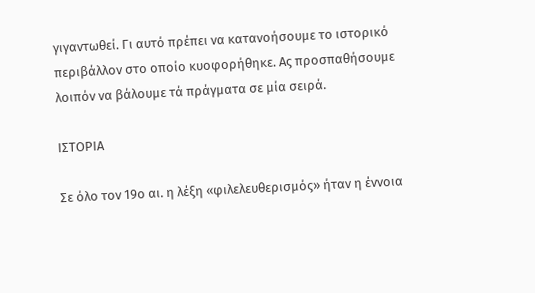γιγαντωθεί. Γι αυτό πρέπει να κατανοήσουμε το ιστορικό περιβάλλον στο οποίο κυοφορήθηκε. Ας προσπαθήσουμε λοιπόν να βάλουμε τά πράγματα σε μία σειρά.

ΙΣΤΟΡΙΑ

Σε όλο τον 19ο αι. η λέξη «φιλελευθερισμός» ήταν η έννοια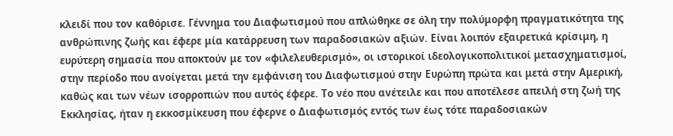κλειδί που τον καθόρισε. Γέννημα του Διαφωτισμού που απλώθηκε σε όλη την πολύμορφη πραγματικότητα της ανθρώπινης ζωής και έφερε μία κατάρρευση των παραδοσιακών αξιών. Είναι λοιπόν εξαιρετικά κρίσιμη, η ευρύτερη σημασία που αποκτούν με τον «φιλελευθερισμό», οι ιστορικοί ιδεολογικοπολιτικοί μετασχηματισμοί, στην περίοδο που ανοίγεται μετά την εμφάνιση του Διαφωτισμού στην Ευρώπη πρώτα και μετά στην Αμερική, καθώς και των νέων ισορροπιών που αυτός έφερε. Το νέο που ανέτειλε και που αποτέλεσε απειλή στη ζωή της Εκκλησίας, ήταν η εκκοσμίκευση που έφερνε ο Διαφωτισμός εντός των έως τότε παραδοσιακών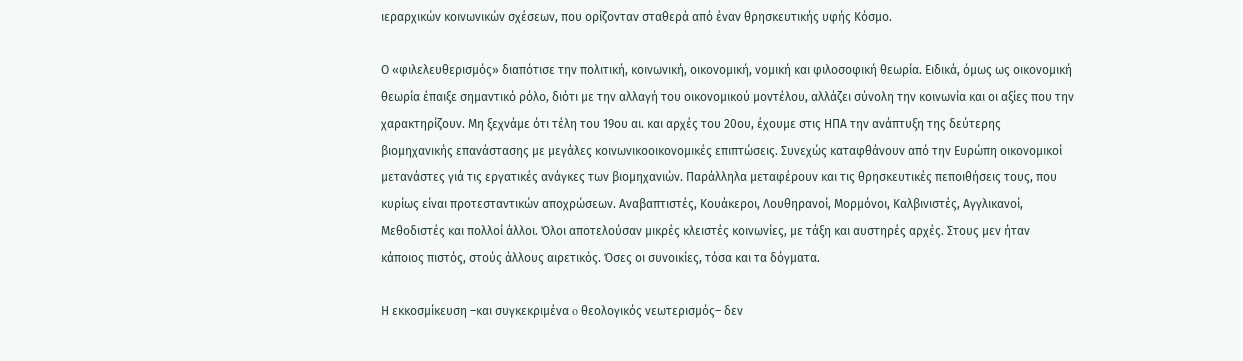ιεραρχικών κοινωνικών σχέσεων, που ορίζονταν σταθερά από έναν θρησκευτικής υφής Κόσμο.

Ο «φιλελευθερισμός» διαπότισε την πολιτική, κοινωνική, οικονομική, νομική και φιλοσοφική θεωρία. Ειδικά, όμως ως οικονομική θεωρία έπαιξε σημαντικό ρόλο, διότι με την αλλαγή του οικονομικού μοντέλου, αλλάζει σύνολη την κοινωνία και οι αξίες που την χαρακτηρίζουν. Μη ξεχνάμε ότι τέλη του 19ου αι. και αρχές του 20ου, έχουμε στις ΗΠΑ την ανάπτυξη της δεύτερης βιομηχανικής επανάστασης με μεγάλες κοινωνικοοικονομικές επιπτώσεις. Συνεχώς καταφθάνουν από την Ευρώπη οικονομικοί μετανάστες γιά τις εργατικές ανάγκες των βιομηχανιών. Παράλληλα μεταφέρουν και τις θρησκευτικές πεποιθήσεις τους, που κυρίως είναι προτεσταντικών αποχρώσεων. Αναβαπτιστές, Κουάκεροι, Λουθηρανοί, Μορμόνοι, Καλβινιστές, Αγγλικανοί, Μεθοδιστές και πολλοί άλλοι. Όλοι αποτελούσαν μικρές κλειστές κοινωνίες, με τάξη και αυστηρές αρχές. Στους μεν ήταν κάποιος πιστός, στούς άλλους αιρετικός. Όσες οι συνοικίες, τόσα και τα δόγματα.

Η εκκοσμίκευση –και συγκεκριμένα o θεολογικός νεωτερισμός– δεν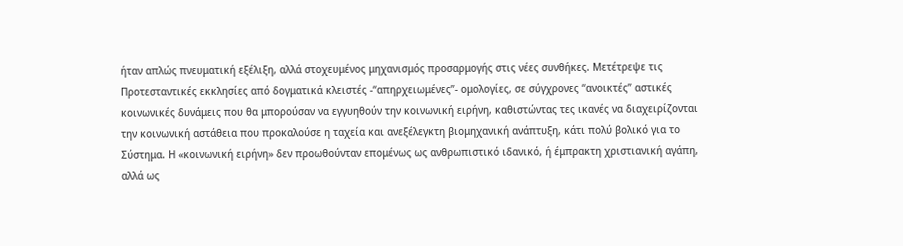ήταν απλώς πνευματική εξέλιξη, αλλά στοχευμένος μηχανισμός προσαρμογής στις νέες συνθήκες. Μετέτρεψε τις Προτεσταντικές εκκλησίες από δογματικά κλειστές -“απηρχειωμένες”- ομολογίες, σε σύγχρονες “ανοικτές” αστικές κοινωνικές δυνάμεις που θα μπορούσαν να εγγυηθούν την κοινωνική ειρήνη, καθιστώντας τες ικανές να διαχειρίζονται την κοινωνική αστάθεια που προκαλούσε η ταχεία και ανεξέλεγκτη βιομηχανική ανάπτυξη, κάτι πολύ βολικό για το Σύστημα. Η «κοινωνική ειρήνη» δεν προωθούνταν επομένως ως ανθρωπιστικό ιδανικό, ή έμπρακτη χριστιανική αγάπη, αλλά ως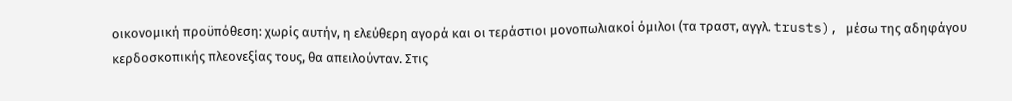οικονομική προϋπόθεση: χωρίς αυτήν, η ελεύθερη αγορά και οι τεράστιοι μονοπωλιακοί όμιλοι (τα τραστ, αγγλ. trusts), μέσω της αδηφάγου κερδοσκοπικής πλεονεξίας τους, θα απειλούνταν. Στις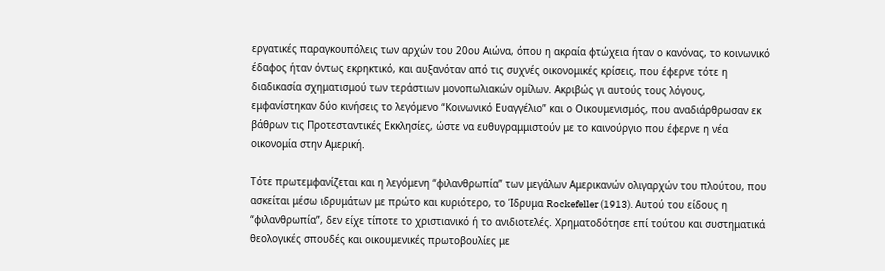εργατικές παραγκουπόλεις των αρχών του 20ου Αιώνα, όπου η ακραία φτώχεια ήταν ο κανόνας, το κοινωνικό έδαφος ήταν όντως εκρηκτικό, και αυξανόταν από τις συχνές οικονομικές κρίσεις, που έφερνε τότε η διαδικασία σχηματισμού των τεράστιων μονοπωλιακών ομίλων. Ακριβώς γι αυτούς τους λόγους, εμφανίστηκαν δύο κινήσεις το λεγόμενο “Κοινωνικό Ευαγγέλιο” και ο Οικουμενισμός, που αναδιάρθρωσαν εκ βάθρων τις Προτεσταντικές Εκκλησίες, ώστε να ευθυγραμμιστούν με το καινούργιο που έφερνε η νέα οικονομία στην Αμερική.

Τότε πρωτεμφανίζεται και η λεγόμενη “φιλανθρωπία” των μεγάλων Αμερικανών ολιγαρχών του πλούτου, που ασκείται μέσω ιδρυμάτων με πρώτο και κυριότερο, το Ίδρυμα Rockefeller (1913). Αυτού του είδους η “φιλανθρωπία”, δεν είχε τίποτε το χριστιανικό ή το ανιδιοτελές. Χρηματοδότησε επί τούτου και συστηματικά θεολογικές σπουδές και οικουμενικές πρωτοβουλίες με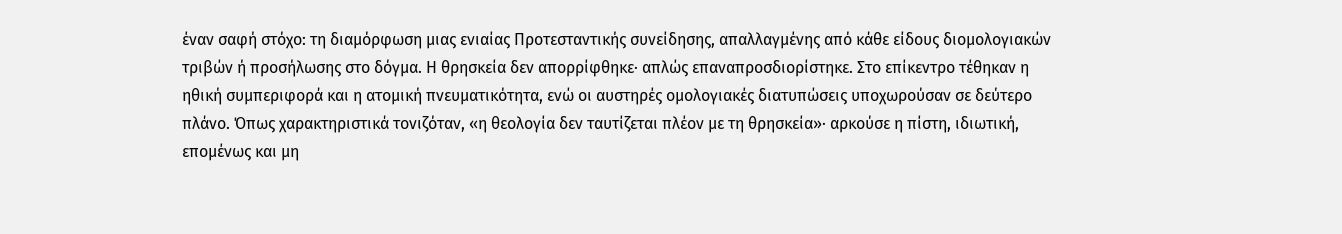έναν σαφή στόχο: τη διαμόρφωση μιας ενιαίας Προτεσταντικής συνείδησης, απαλλαγμένης από κάθε είδους διομολογιακών τριβών ή προσήλωσης στο δόγμα. Η θρησκεία δεν απορρίφθηκε· απλώς επαναπροσδιορίστηκε. Στο επίκεντρο τέθηκαν η ηθική συμπεριφορά και η ατομική πνευματικότητα, ενώ οι αυστηρές ομολογιακές διατυπώσεις υποχωρούσαν σε δεύτερο πλάνο. Όπως χαρακτηριστικά τονιζόταν, «η θεολογία δεν ταυτίζεται πλέον με τη θρησκεία»· αρκούσε η πίστη, ιδιωτική, επομένως και μη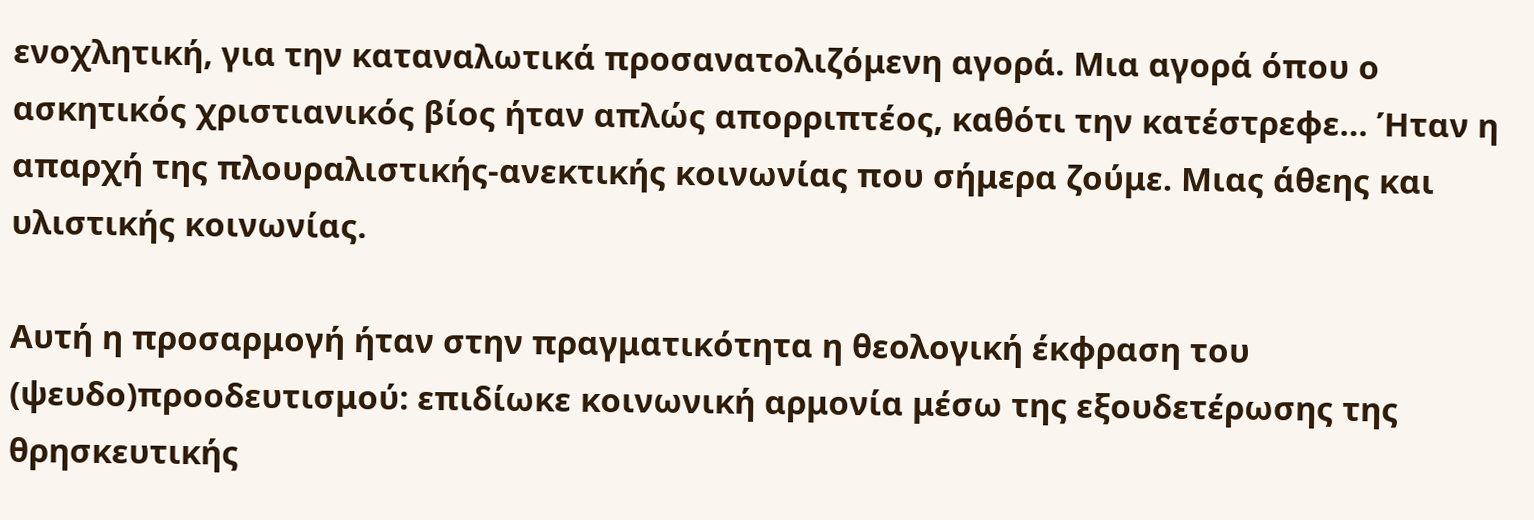ενοχλητική, για την καταναλωτικά προσανατολιζόμενη αγορά. Μια αγορά όπου ο ασκητικός χριστιανικός βίος ήταν απλώς απορριπτέος, καθότι την κατέστρεφε… Ήταν η απαρχή της πλουραλιστικής-ανεκτικής κοινωνίας που σήμερα ζούμε. Μιας άθεης και υλιστικής κοινωνίας.

Αυτή η προσαρμογή ήταν στην πραγματικότητα η θεολογική έκφραση του (ψευδο)προοδευτισμού: επιδίωκε κοινωνική αρμονία μέσω της εξουδετέρωσης της θρησκευτικής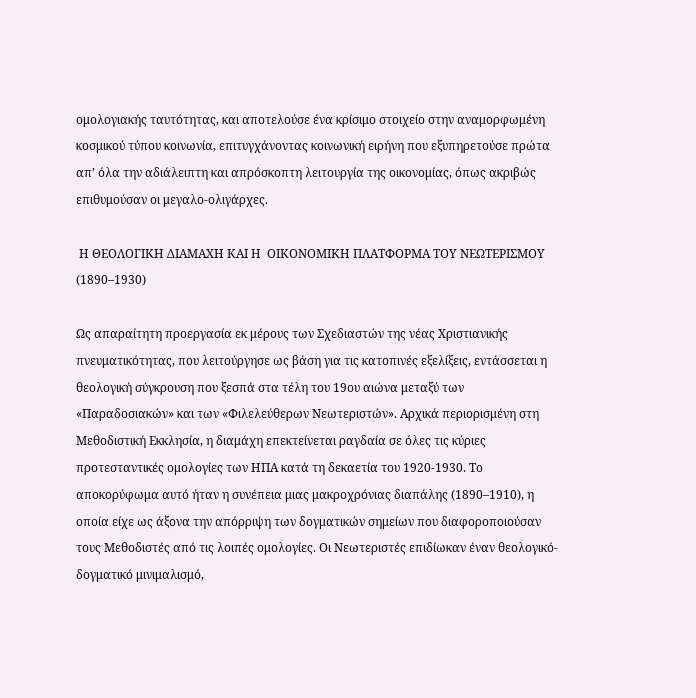ομολογιακής ταυτότητας, και αποτελούσε ένα κρίσιμο στοιχείο στην αναμορφωμένη κοσμικού τύπου κοινωνία, επιτυγχάνοντας κοινωνική ειρήνη που εξυπηρετούσε πρώτα απ’ όλα την αδιάλειπτη και απρόσκοπτη λειτουργία της οικονομίας, όπως ακριβώς επιθυμούσαν οι μεγαλο-ολιγάρχες.

 Η ΘΕΟΛΟΓΙΚΗ ΔΙΑΜΑΧΗ ΚΑΙ Η  ΟΙΚΟΝΟΜΙΚΗ ΠΛΑΤΦΟΡΜΑ ΤΟΥ ΝΕΩΤΕΡΙΣΜΟΥ (1890–1930)

Ως απαραίτητη προεργασία εκ μέρους των Σχεδιαστών της νέας Χριστιανικής πνευματικότητας, που λειτούργησε ως βάση για τις κατοπινές εξελίξεις, εντάσσεται η θεολογική σύγκρουση που ξεσπά στα τέλη του 19ου αιώνα μεταξύ των «Παραδοσιακών» και των «Φιλελεύθερων Νεωτεριστών». Αρχικά περιορισμένη στη Μεθοδιστική Εκκλησία, η διαμάχη επεκτείνεται ραγδαία σε όλες τις κύριες προτεσταντικές ομολογίες των ΗΠΑ κατά τη δεκαετία του 1920-1930. Το αποκορύφωμα αυτό ήταν η συνέπεια μιας μακροχρόνιας διαπάλης (1890–1910), η οποία είχε ως άξονα την απόρριψη των δογματικών σημείων που διαφοροποιούσαν τους Μεθοδιστές από τις λοιπές ομολογίες. Οι Νεωτεριστές επιδίωκαν έναν θεολογικό-δογματικό μινιμαλισμό,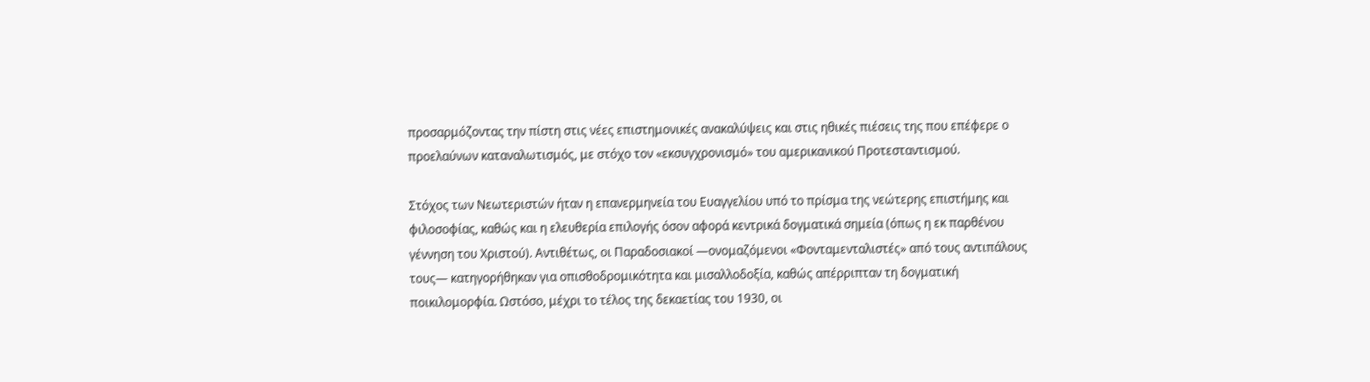προσαρμόζοντας την πίστη στις νέες επιστημονικές ανακαλύψεις και στις ηθικές πιέσεις της που επέφερε ο προελαύνων καταναλωτισμός, με στόχο τον «εκσυγχρονισμό» του αμερικανικού Προτεσταντισμού.

Στόχος των Νεωτεριστών ήταν η επανερμηνεία του Ευαγγελίου υπό το πρίσμα της νεώτερης επιστήμης και φιλοσοφίας, καθώς και η ελευθερία επιλογής όσον αφορά κεντρικά δογματικά σημεία (όπως η εκ παρθένου γέννηση του Χριστού). Αντιθέτως, οι Παραδοσιακοί —ονομαζόμενοι «Φονταμενταλιστές» από τους αντιπάλους τους— κατηγορήθηκαν για οπισθοδρομικότητα και μισαλλοδοξία, καθώς απέρριπταν τη δογματική ποικιλομορφία. Ωστόσο, μέχρι το τέλος της δεκαετίας του 1930, οι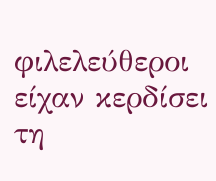φιλελεύθεροι είχαν κερδίσει τη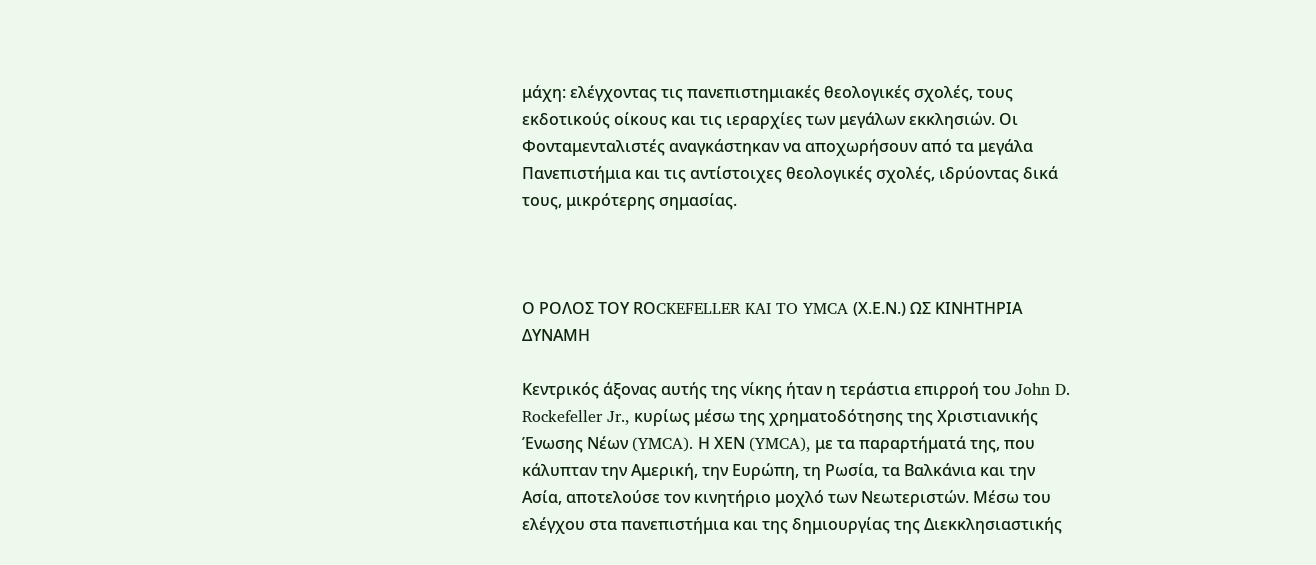μάχη: ελέγχοντας τις πανεπιστημιακές θεολογικές σχολές, τους εκδοτικούς οίκους και τις ιεραρχίες των μεγάλων εκκλησιών. Οι Φονταμενταλιστές αναγκάστηκαν να αποχωρήσουν από τα μεγάλα Πανεπιστήμια και τις αντίστοιχες θεολογικές σχολές, ιδρύοντας δικά τους, μικρότερης σημασίας.



Ο ΡΟΛΟΣ ΤΟΥ RΟCKEFELLER KAI TO YMCA (Χ.Ε.Ν.) ΩΣ ΚΙΝΗΤΗΡΙΑ ΔΥΝΑΜΗ

Κεντρικός άξονας αυτής της νίκης ήταν η τεράστια επιρροή του John D. Rockefeller Jr., κυρίως μέσω της χρηματοδότησης της Χριστιανικής Ένωσης Νέων (YMCA). Η ΧΕΝ (YMCA), με τα παραρτήματά της, που κάλυπταν την Αμερική, την Ευρώπη, τη Ρωσία, τα Βαλκάνια και την Ασία, αποτελούσε τον κινητήριο μοχλό των Νεωτεριστών. Μέσω του ελέγχου στα πανεπιστήμια και της δημιουργίας της Διεκκλησιαστικής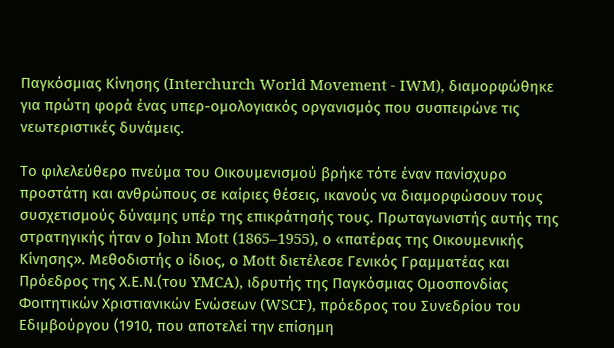Παγκόσμιας Κίνησης (Interchurch World Movement - IWM), διαμορφώθηκε για πρώτη φορά ένας υπερ-ομολογιακός οργανισμός που συσπειρώνε τις νεωτεριστικές δυνάμεις.

Το φιλελεύθερο πνεύμα του Οικουμενισμού βρήκε τότε έναν πανίσχυρο προστάτη και ανθρώπους σε καίριες θέσεις, ικανούς να διαμορφώσουν τους συσχετισμούς δύναμης υπέρ της επικράτησής τους. Πρωταγωνιστής αυτής της στρατηγικής ήταν ο John Mott (1865–1955), ο «πατέρας της Οικουμενικής Κίνησης». Μεθοδιστής ο ίδιος, ο Mott διετέλεσε Γενικός Γραμματέας και Πρόεδρος της Χ.Ε.Ν.(του YMCA), ιδρυτής της Παγκόσμιας Ομοσπονδίας Φοιτητικών Χριστιανικών Ενώσεων (WSCF), πρόεδρος του Συνεδρίου του Εδιμβούργου (1910, που αποτελεί την επίσημη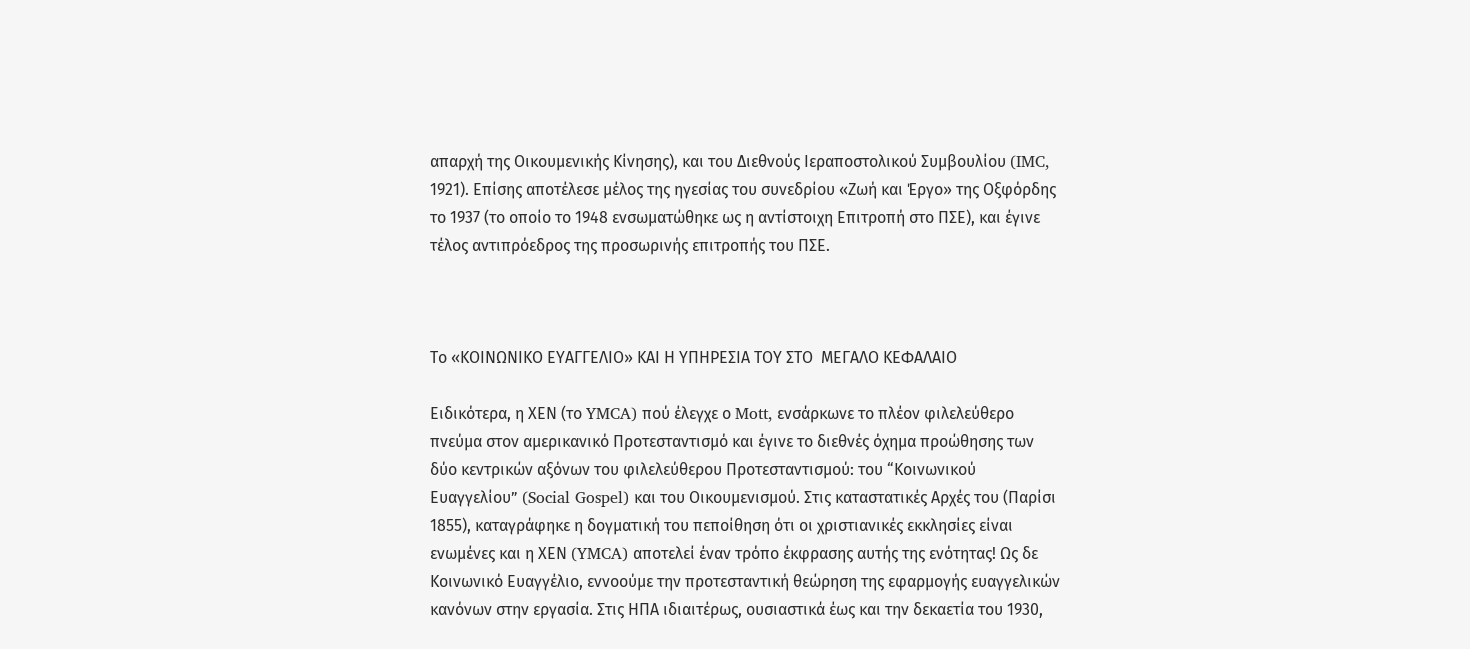απαρχή της Οικουμενικής Κίνησης), και του Διεθνούς Ιεραποστολικού Συμβουλίου (IMC, 1921). Επίσης αποτέλεσε μέλος της ηγεσίας του συνεδρίου «Ζωή και Έργο» της Οξφόρδης το 1937 (το οποίο το 1948 ενσωματώθηκε ως η αντίστοιχη Επιτροπή στο ΠΣΕ), και έγινε τέλος αντιπρόεδρος της προσωρινής επιτροπής του ΠΣΕ.



Το «ΚΟΙΝΩΝΙΚΟ ΕΥΑΓΓΕΛΙΟ» ΚΑΙ Η ΥΠΗΡΕΣΙΑ ΤΟΥ ΣΤΟ  ΜΕΓΑΛΟ ΚΕΦΑΛΑΙΟ

Ειδικότερα, η ΧΕΝ (το YMCA) πού έλεγχε ο Mott, ενσάρκωνε το πλέον φιλελεύθερο πνεύμα στον αμερικανικό Προτεσταντισμό και έγινε το διεθνές όχημα προώθησης των δύο κεντρικών αξόνων του φιλελεύθερου Προτεσταντισμού: του “Κοινωνικού Ευαγγελίου” (Social Gospel) και του Οικουμενισμού. Στις καταστατικές Αρχές του (Παρίσι 1855), καταγράφηκε η δογματική του πεποίθηση ότι οι χριστιανικές εκκλησίες είναι ενωμένες και η ΧΕΝ (YMCA) αποτελεί έναν τρόπο έκφρασης αυτής της ενότητας! Ως δε Κοινωνικό Ευαγγέλιο, εννοούμε την προτεσταντική θεώρηση της εφαρμογής ευαγγελικών κανόνων στην εργασία. Στις ΗΠΑ ιδιαιτέρως, ουσιαστικά έως και την δεκαετία του 1930,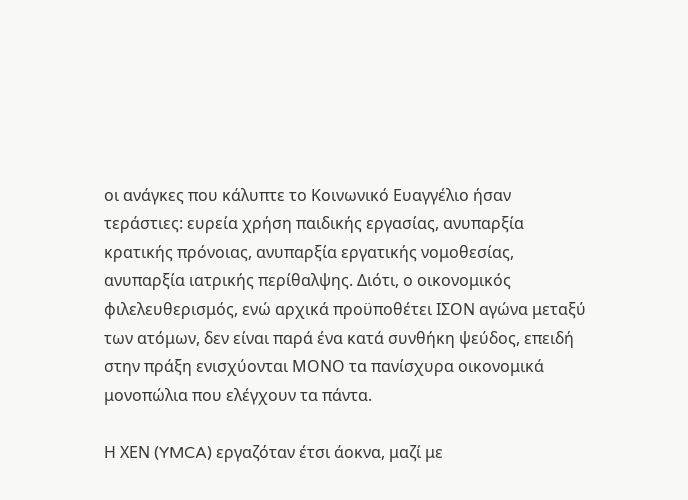οι ανάγκες που κάλυπτε το Κοινωνικό Ευαγγέλιο ήσαν τεράστιες: ευρεία χρήση παιδικής εργασίας, ανυπαρξία κρατικής πρόνοιας, ανυπαρξία εργατικής νομοθεσίας, ανυπαρξία ιατρικής περίθαλψης. Διότι, ο οικονομικός φιλελευθερισμός, ενώ αρχικά προϋποθέτει ΙΣΟΝ αγώνα μεταξύ των ατόμων, δεν είναι παρά ένα κατά συνθήκη ψεύδος, επειδή στην πράξη ενισχύονται ΜΟΝΟ τα πανίσχυρα οικονομικά μονοπώλια που ελέγχουν τα πάντα.

Η ΧΕΝ (YMCA) εργαζόταν έτσι άοκνα, μαζί με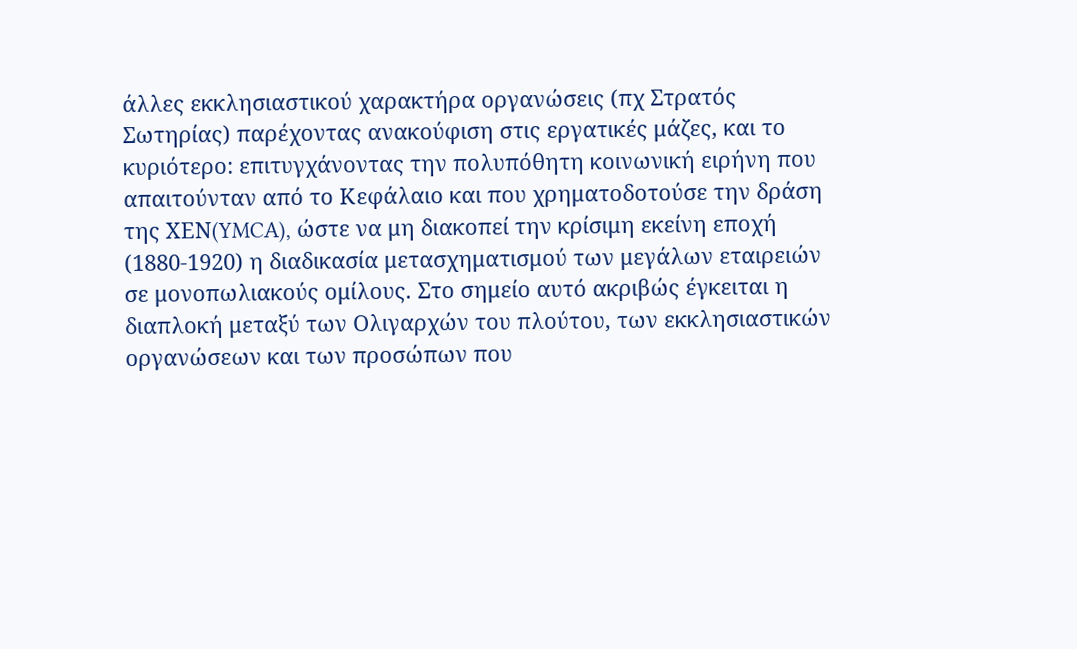άλλες εκκλησιαστικού χαρακτήρα οργανώσεις (πχ Στρατός Σωτηρίας) παρέχοντας ανακούφιση στις εργατικές μάζες, και το κυριότερο: επιτυγχάνοντας την πολυπόθητη κοινωνική ειρήνη που απαιτούνταν από το Κεφάλαιο και που χρηματοδοτούσε την δράση της ΧΕΝ(YMCA), ώστε να μη διακοπεί την κρίσιμη εκείνη εποχή (1880-1920) η διαδικασία μετασχηματισμού των μεγάλων εταιρειών σε μονοπωλιακούς ομίλους. Στο σημείο αυτό ακριβώς έγκειται η διαπλοκή μεταξύ των Ολιγαρχών του πλούτου, των εκκλησιαστικών οργανώσεων και των προσώπων που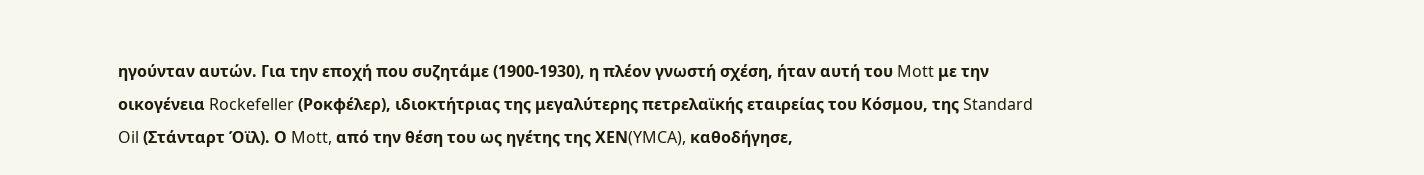ηγούνταν αυτών. Για την εποχή που συζητάμε (1900-1930), η πλέον γνωστή σχέση, ήταν αυτή του Mott με την οικογένεια Rockefeller (Ροκφέλερ), ιδιοκτήτριας της μεγαλύτερης πετρελαϊκής εταιρείας του Κόσμου, της Standard Oil (Στάνταρτ Όϊλ). Ο Mott, από την θέση του ως ηγέτης της ΧΕΝ(YMCA), καθοδήγησε,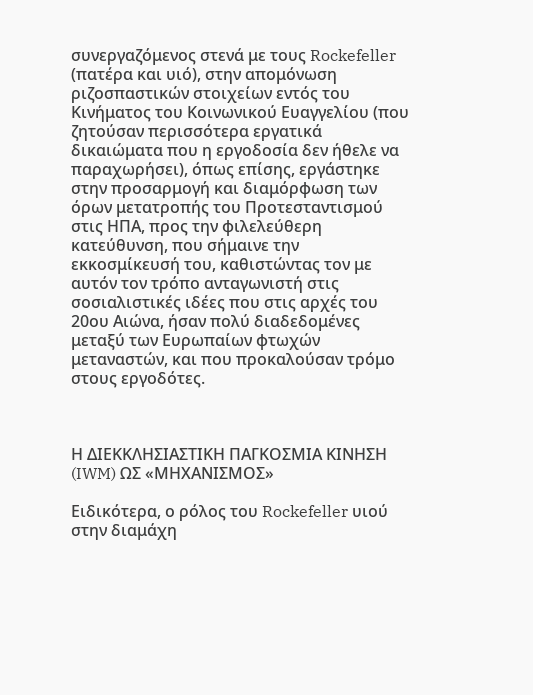συνεργαζόμενος στενά με τους Rockefeller (πατέρα και υιό), στην απομόνωση ριζοσπαστικών στοιχείων εντός του Κινήματος του Κοινωνικού Ευαγγελίου (που ζητούσαν περισσότερα εργατικά δικαιώματα που η εργοδοσία δεν ήθελε να παραχωρήσει), όπως επίσης, εργάστηκε στην προσαρμογή και διαμόρφωση των όρων μετατροπής του Προτεσταντισμού στις ΗΠΑ, προς την φιλελεύθερη κατεύθυνση, που σήμαινε την εκκοσμίκευσή του, καθιστώντας τον με αυτόν τον τρόπο ανταγωνιστή στις σοσιαλιστικές ιδέες που στις αρχές του 20ου Αιώνα, ήσαν πολύ διαδεδομένες μεταξύ των Ευρωπαίων φτωχών μεταναστών, και που προκαλούσαν τρόμο στους εργοδότες.



Η ΔΙΕΚΚΛΗΣΙΑΣΤΙΚΗ ΠΑΓΚΟΣΜΙΑ ΚΙΝΗΣΗ (IWM) ΩΣ «ΜΗΧΑΝΙΣΜΟΣ»

Ειδικότερα, ο ρόλος του Rockefeller υιού στην διαμάχη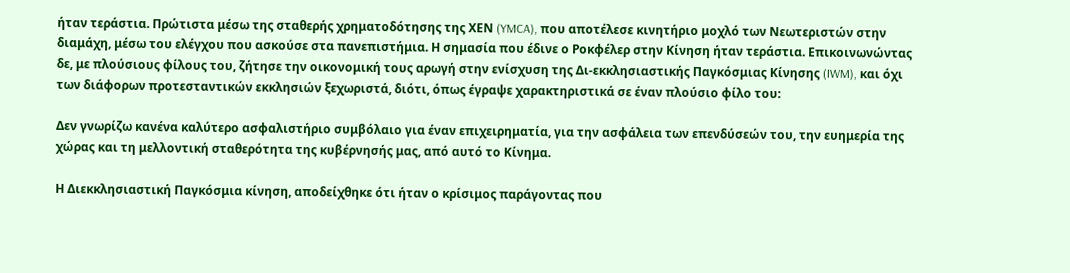ήταν τεράστια. Πρώτιστα μέσω της σταθερής χρηματοδότησης της ΧΕΝ (YMCA), που αποτέλεσε κινητήριο μοχλό των Νεωτεριστών στην διαμάχη, μέσω του ελέγχου που ασκούσε στα πανεπιστήμια. Η σημασία που έδινε ο Ροκφέλερ στην Κίνηση ήταν τεράστια. Επικοινωνώντας δε, με πλούσιους φίλους του, ζήτησε την οικονομική τους αρωγή στην ενίσχυση της Δι-εκκλησιαστικής Παγκόσμιας Κίνησης (IWM), και όχι των διάφορων προτεσταντικών εκκλησιών ξεχωριστά, διότι, όπως έγραψε χαρακτηριστικά σε έναν πλούσιο φίλο του:

Δεν γνωρίζω κανένα καλύτερο ασφαλιστήριο συμβόλαιο για έναν επιχειρηματία, για την ασφάλεια των επενδύσεών του, την ευημερία της χώρας και τη μελλοντική σταθερότητα της κυβέρνησής μας, από αυτό το Κίνημα.

Η Διεκκλησιαστική Παγκόσμια κίνηση, αποδείχθηκε ότι ήταν ο κρίσιμος παράγοντας που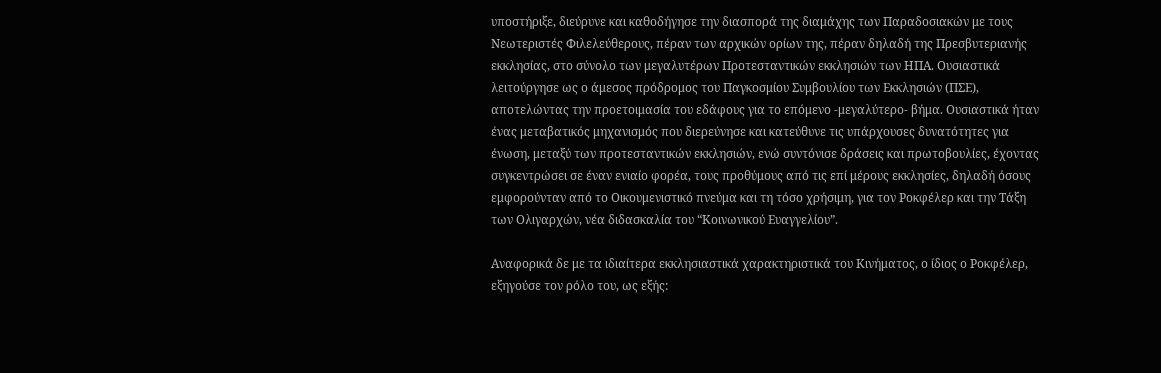υποστήριξε, διεύρυνε και καθοδήγησε την διασπορά της διαμάχης των Παραδοσιακών με τους Νεωτεριστές Φιλελεύθερους, πέραν των αρχικών ορίων της, πέραν δηλαδή της Πρεσβυτεριανής εκκλησίας, στο σύνολο των μεγαλυτέρων Προτεσταντικών εκκλησιών των ΗΠΑ. Ουσιαστικά λειτούργησε ως ο άμεσος πρόδρομος του Παγκοσμίου Συμβουλίου των Εκκλησιών (ΠΣΕ), αποτελώντας την προετοιμασία του εδάφους για το επόμενο -μεγαλύτερο- βήμα. Ουσιαστικά ήταν ένας μεταβατικός μηχανισμός που διερεύνησε και κατεύθυνε τις υπάρχουσες δυνατότητες για ένωση, μεταξύ των προτεσταντικών εκκλησιών, ενώ συντόνισε δράσεις και πρωτοβουλίες, έχοντας συγκεντρώσει σε έναν ενιαίο φορέα, τους προθύμους από τις επί μέρους εκκλησίες, δηλαδή όσους εμφορούνταν από το Οικουμενιστικό πνεύμα και τη τόσο χρήσιμη, για τον Ροκφέλερ και την Τάξη των Ολιγαρχών, νέα διδασκαλία του “Κοινωνικού Ευαγγελίου”.

Αναφορικά δε με τα ιδιαίτερα εκκλησιαστικά χαρακτηριστικά του Κινήματος, ο ίδιος ο Ροκφέλερ, εξηγούσε τον ρόλο του, ως εξής: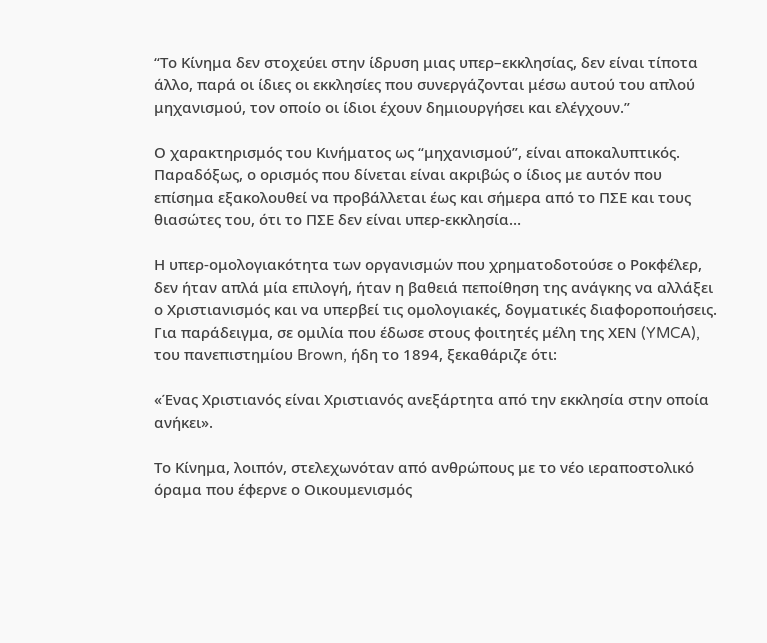“Το Κίνημα δεν στοχεύει στην ίδρυση μιας υπερ–εκκλησίας, δεν είναι τίποτα άλλο, παρά οι ίδιες οι εκκλησίες που συνεργάζονται μέσω αυτού του απλού μηχανισμού, τον οποίο οι ίδιοι έχουν δημιουργήσει και ελέγχουν.”

Ο χαρακτηρισμός του Κινήματος ως “μηχανισμού”, είναι αποκαλυπτικός. Παραδόξως, ο ορισμός που δίνεται είναι ακριβώς ο ίδιος με αυτόν που επίσημα εξακολουθεί να προβάλλεται έως και σήμερα από το ΠΣΕ και τους θιασώτες του, ότι το ΠΣΕ δεν είναι υπερ-εκκλησία…

Η υπερ-ομολογιακότητα των οργανισμών που χρηματοδοτούσε ο Ροκφέλερ, δεν ήταν απλά μία επιλογή, ήταν η βαθειά πεποίθηση της ανάγκης να αλλάξει ο Χριστιανισμός και να υπερβεί τις ομολογιακές, δογματικές διαφοροποιήσεις. Για παράδειγμα, σε ομιλία που έδωσε στους φοιτητές μέλη της ΧΕΝ (YMCA), του πανεπιστημίου Brown, ήδη το 1894, ξεκαθάριζε ότι:

«Ένας Χριστιανός είναι Χριστιανός ανεξάρτητα από την εκκλησία στην οποία ανήκει».

Το Κίνημα, λοιπόν, στελεχωνόταν από ανθρώπους με το νέο ιεραποστολικό όραμα που έφερνε ο Οικουμενισμός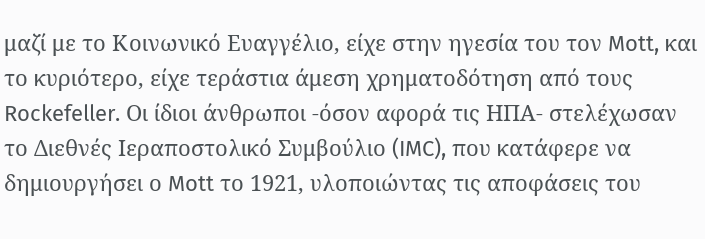μαζί με το Κοινωνικό Ευαγγέλιο, είχε στην ηγεσία του τον Mott, και το κυριότερο, είχε τεράστια άμεση χρηματοδότηση από τους Rockefeller. Οι ίδιοι άνθρωποι -όσον αφορά τις ΗΠΑ- στελέχωσαν το Διεθνές Ιεραποστολικό Συμβούλιο (IMC), που κατάφερε να δημιουργήσει ο Mott το 1921, υλοποιώντας τις αποφάσεις του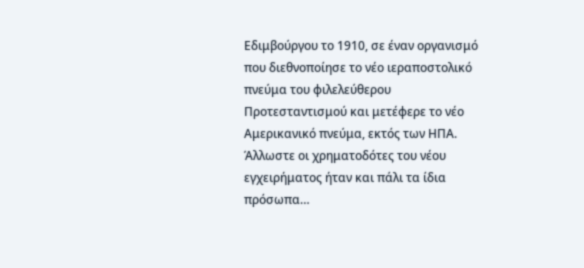Εδιμβούργου το 1910, σε έναν οργανισμό που διεθνοποίησε το νέο ιεραποστολικό πνεύμα του φιλελεύθερου Προτεσταντισμού και μετέφερε το νέο Αμερικανικό πνεύμα, εκτός των ΗΠΑ. Άλλωστε οι χρηματοδότες του νέου εγχειρήματος ήταν και πάλι τα ίδια πρόσωπα…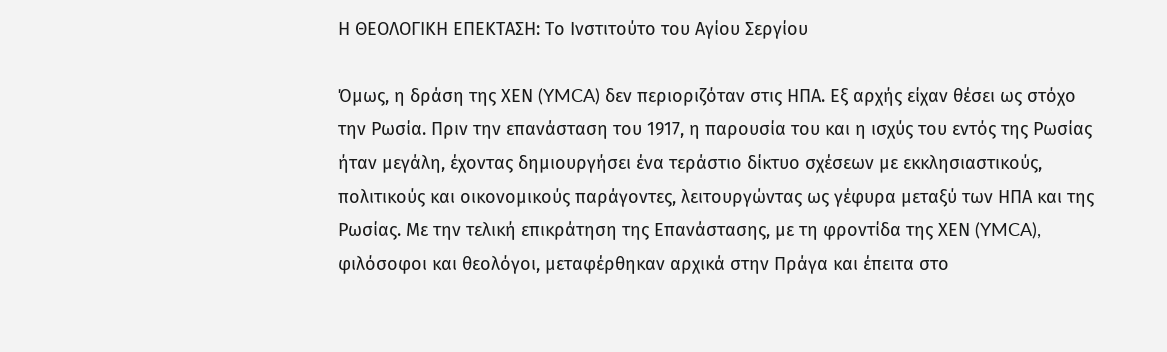Η ΘΕΟΛΟΓΙΚΗ ΕΠΕΚΤΑΣΗ: Το Ινστιτούτο του Αγίου Σεργίου

Όμως, η δράση της ΧΕΝ (YMCA) δεν περιοριζόταν στις ΗΠΑ. Εξ αρχής είχαν θέσει ως στόχο την Ρωσία. Πριν την επανάσταση του 1917, η παρουσία του και η ισχύς του εντός της Ρωσίας ήταν μεγάλη, έχοντας δημιουργήσει ένα τεράστιο δίκτυο σχέσεων με εκκλησιαστικούς, πολιτικούς και οικονομικούς παράγοντες, λειτουργώντας ως γέφυρα μεταξύ των ΗΠΑ και της Ρωσίας. Με την τελική επικράτηση της Επανάστασης, με τη φροντίδα της ΧΕΝ (YMCA), φιλόσοφοι και θεολόγοι, μεταφέρθηκαν αρχικά στην Πράγα και έπειτα στο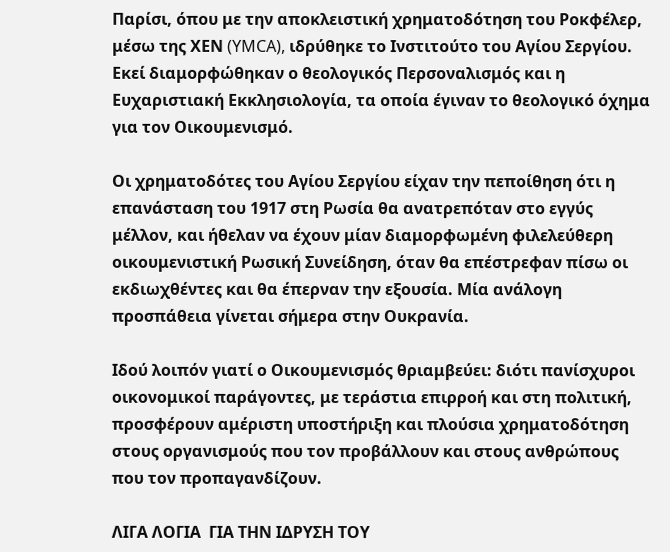Παρίσι, όπου με την αποκλειστική χρηματοδότηση του Ροκφέλερ, μέσω της ΧΕΝ (YMCA), ιδρύθηκε το Ινστιτούτο του Αγίου Σεργίου. Εκεί διαμορφώθηκαν ο θεολογικός Περσοναλισμός και η Ευχαριστιακή Εκκλησιολογία, τα οποία έγιναν το θεολογικό όχημα για τον Οικουμενισμό.

Οι χρηματοδότες του Αγίου Σεργίου είχαν την πεποίθηση ότι η επανάσταση του 1917 στη Ρωσία θα ανατρεπόταν στο εγγύς μέλλον, και ήθελαν να έχουν μίαν διαμορφωμένη φιλελεύθερη οικουμενιστική Ρωσική Συνείδηση, όταν θα επέστρεφαν πίσω οι εκδιωχθέντες και θα έπερναν την εξουσία. Μία ανάλογη προσπάθεια γίνεται σήμερα στην Ουκρανία.

Ιδού λοιπόν γιατί ο Οικουμενισμός θριαμβεύει: διότι πανίσχυροι οικονομικοί παράγοντες, με τεράστια επιρροή και στη πολιτική, προσφέρουν αμέριστη υποστήριξη και πλούσια χρηματοδότηση στους οργανισμούς που τον προβάλλουν και στους ανθρώπους που τον προπαγανδίζουν.

ΛΙΓΑ ΛΟΓΙΑ  ΓΙΑ ΤΗΝ ΙΔΡΥΣΗ ΤΟΥ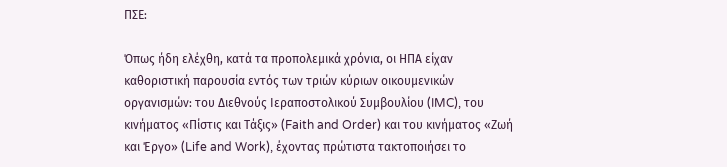ΠΣΕ:

Όπως ήδη ελέχθη, κατά τα προπολεμικά χρόνια, οι ΗΠΑ είχαν καθοριστική παρουσία εντός των τριών κύριων οικουμενικών οργανισμών: του Διεθνούς Ιεραποστολικού Συμβουλίου (IMC), του κινήματος «Πίστις και Τάξις» (Faith and Order) και του κινήματος «Ζωή και Έργο» (Life and Work), έχοντας πρώτιστα τακτοποιήσει το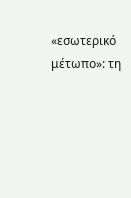«εσωτερικό μέτωπο»: τη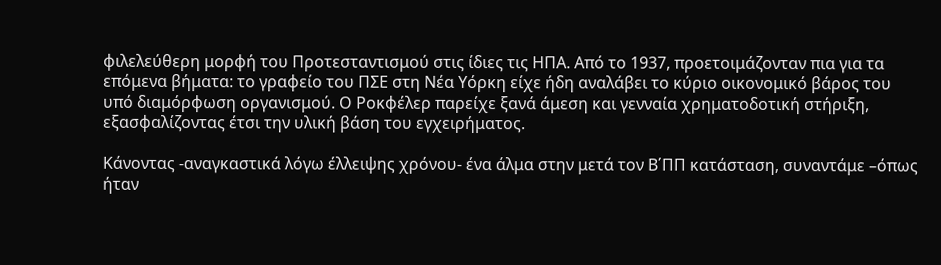φιλελεύθερη μορφή του Προτεσταντισμού στις ίδιες τις ΗΠΑ. Από το 1937, προετοιμάζονταν πια για τα επόμενα βήματα: το γραφείο του ΠΣΕ στη Νέα Υόρκη είχε ήδη αναλάβει το κύριο οικονομικό βάρος του υπό διαμόρφωση οργανισμού. Ο Ροκφέλερ παρείχε ξανά άμεση και γενναία χρηματοδοτική στήριξη, εξασφαλίζοντας έτσι την υλική βάση του εγχειρήματος.

Κάνοντας -αναγκαστικά λόγω έλλειψης χρόνου- ένα άλμα στην μετά τον Β΄ΠΠ κατάσταση, συναντάμε –όπως ήταν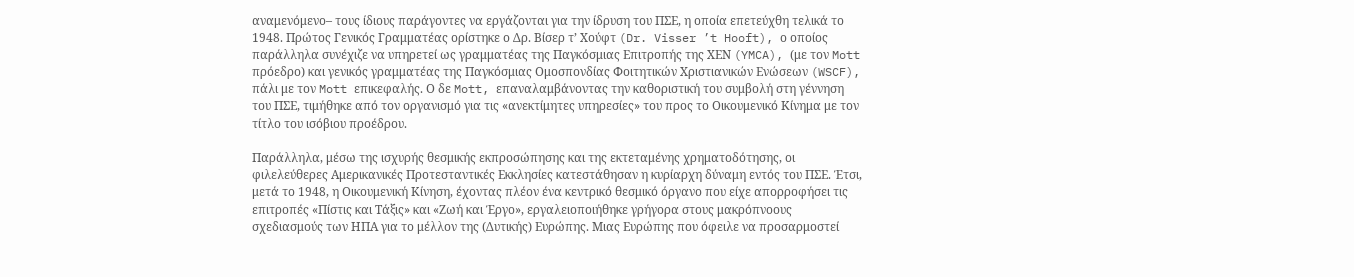αναμενόμενο– τους ίδιους παράγοντες να εργάζονται για την ίδρυση του ΠΣΕ, η οποία επετεύχθη τελικά το 1948. Πρώτος Γενικός Γραμματέας ορίστηκε ο Δρ. Βίσερ τʼ Χούφτ (Dr. Visser ’t Hooft), ο οποίος παράλληλα συνέχιζε να υπηρετεί ως γραμματέας της Παγκόσμιας Επιτροπής της ΧΕΝ (YMCA), (με τον Mott πρόεδρο) και γενικός γραμματέας της Παγκόσμιας Ομοσπονδίας Φοιτητικών Χριστιανικών Ενώσεων (WSCF), πάλι με τον Mott επικεφαλής. Ο δε Mott, επαναλαμβάνοντας την καθοριστική του συμβολή στη γέννηση του ΠΣΕ, τιμήθηκε από τον οργανισμό για τις «ανεκτίμητες υπηρεσίες» του προς το Οικουμενικό Κίνημα με τον τίτλο του ισόβιου προέδρου.

Παράλληλα, μέσω της ισχυρής θεσμικής εκπροσώπησης και της εκτεταμένης χρηματοδότησης, οι φιλελεύθερες Αμερικανικές Προτεσταντικές Εκκλησίες κατεστάθησαν η κυρίαρχη δύναμη εντός του ΠΣΕ. Έτσι, μετά το 1948, η Οικουμενική Κίνηση, έχοντας πλέον ένα κεντρικό θεσμικό όργανο που είχε απορροφήσει τις επιτροπές «Πίστις και Τάξις» και «Ζωή και Έργο», εργαλειοποιήθηκε γρήγορα στους μακρόπνοους σχεδιασμούς των ΗΠΑ για το μέλλον της (Δυτικής) Ευρώπης. Μιας Ευρώπης που όφειλε να προσαρμοστεί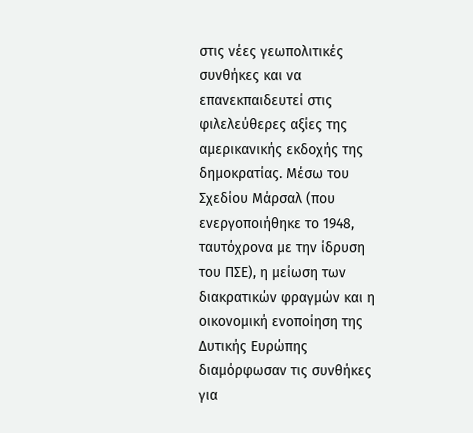στις νέες γεωπολιτικές συνθήκες και να επανεκπαιδευτεί στις φιλελεύθερες αξίες της αμερικανικής εκδοχής της δημοκρατίας. Μέσω του Σχεδίου Μάρσαλ (που ενεργοποιήθηκε το 1948, ταυτόχρονα με την ίδρυση του ΠΣΕ), η μείωση των διακρατικών φραγμών και η οικονομική ενοποίηση της Δυτικής Ευρώπης διαμόρφωσαν τις συνθήκες για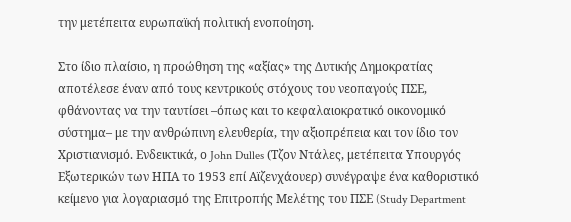την μετέπειτα ευρωπαϊκή πολιτική ενοποίηση.

Στο ίδιο πλαίσιο, η προώθηση της «αξίας» της Δυτικής Δημοκρατίας αποτέλεσε έναν από τους κεντρικούς στόχους του νεοπαγούς ΠΣΕ, φθάνοντας να την ταυτίσει –όπως και το κεφαλαιοκρατικό οικονομικό σύστημα– με την ανθρώπινη ελευθερία, την αξιοπρέπεια και τον ίδιο τον Χριστιανισμό. Ενδεικτικά, ο John Dulles (Τζον Ντάλες, μετέπειτα Υπουργός Εξωτερικών των ΗΠΑ το 1953 επί Αϊζενχάουερ) συνέγραψε ένα καθοριστικό κείμενο για λογαριασμό της Επιτροπής Μελέτης του ΠΣΕ (Study Department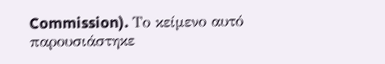Commission). Το κείμενο αυτό παρουσιάστηκε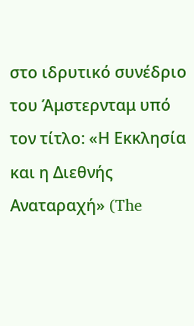στο ιδρυτικό συνέδριο του Άμστερνταμ υπό τον τίτλο: «Η Εκκλησία και η Διεθνής Αναταραχή» (The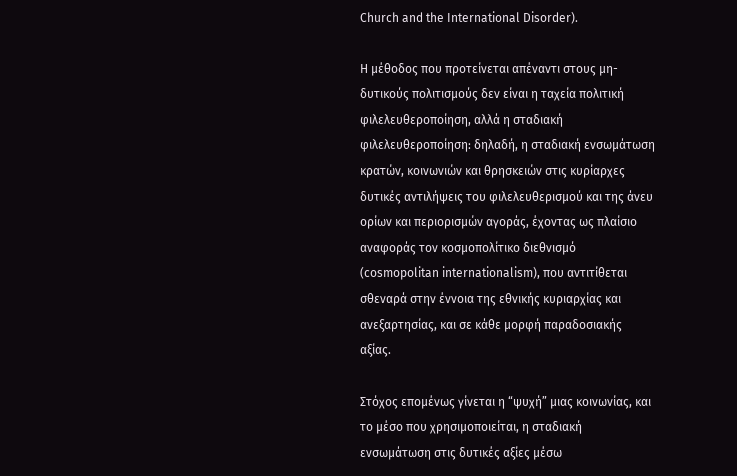Church and the International Disorder).

Η μέθοδος που προτείνεται απέναντι στους μη-δυτικούς πολιτισμούς δεν είναι η ταχεία πολιτική φιλελευθεροποίηση, αλλά η σταδιακή φιλελευθεροποίηση: δηλαδή, η σταδιακή ενσωμάτωση κρατών, κοινωνιών και θρησκειών στις κυρίαρχες δυτικές αντιλήψεις του φιλελευθερισμού και της άνευ ορίων και περιορισμών αγοράς, έχοντας ως πλαίσιο αναφοράς τον κοσμοπολίτικο διεθνισμό (cosmopolitan internationalism), που αντιτίθεται σθεναρά στην έννοια της εθνικής κυριαρχίας και ανεξαρτησίας, και σε κάθε μορφή παραδοσιακής αξίας.

Στόχος επομένως γίνεται η “ψυχή” μιας κοινωνίας, και το μέσο που χρησιμοποιείται, η σταδιακή ενσωμάτωση στις δυτικές αξίες μέσω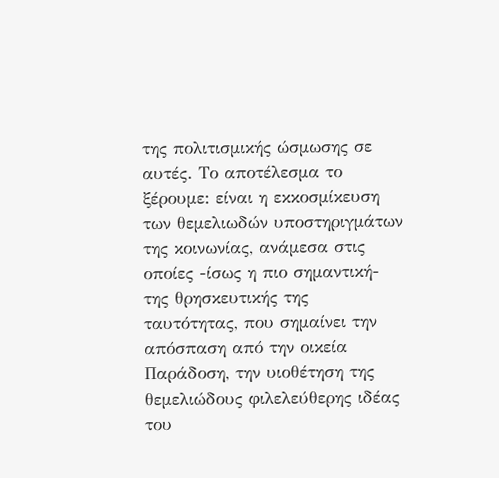της πολιτισμικής ώσμωσης σε αυτές. Το αποτέλεσμα το ξέρουμε: είναι η εκκοσμίκευση των θεμελιωδών υποστηριγμάτων της κοινωνίας, ανάμεσα στις οποίες -ίσως η πιο σημαντική- της θρησκευτικής της ταυτότητας, που σημαίνει την απόσπαση από την οικεία Παράδοση, την υιοθέτηση της θεμελιώδους φιλελεύθερης ιδέας του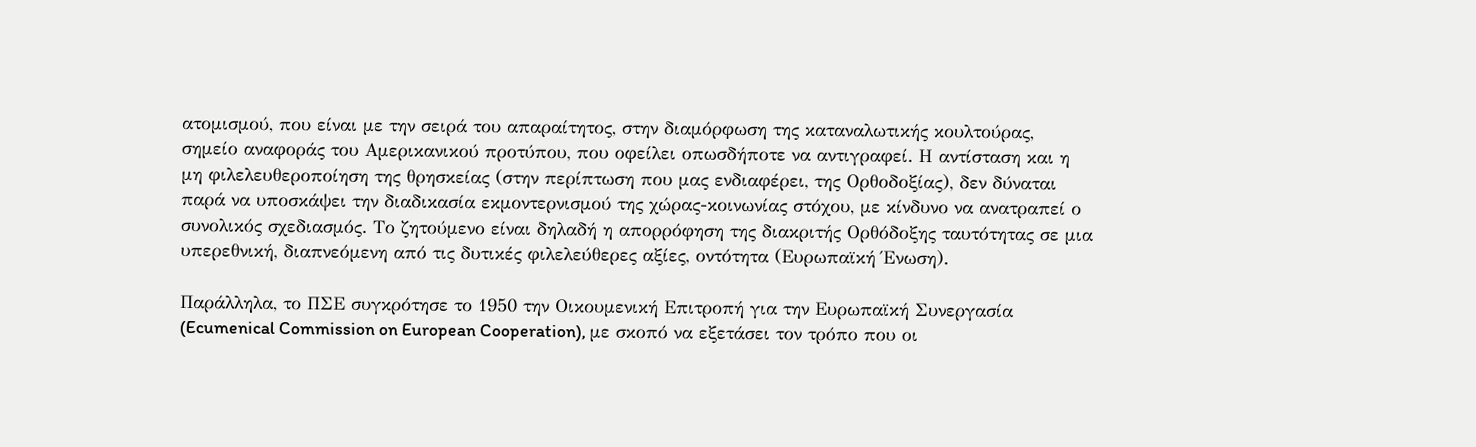ατομισμού, που είναι με την σειρά του απαραίτητος, στην διαμόρφωση της καταναλωτικής κουλτούρας, σημείο αναφοράς του Αμερικανικού προτύπου, που οφείλει οπωσδήποτε να αντιγραφεί. Η αντίσταση και η μη φιλελευθεροποίηση της θρησκείας (στην περίπτωση που μας ενδιαφέρει, της Ορθοδοξίας), δεν δύναται παρά να υποσκάψει την διαδικασία εκμοντερνισμού της χώρας-κοινωνίας στόχου, με κίνδυνο να ανατραπεί ο συνολικός σχεδιασμός. Το ζητούμενο είναι δηλαδή η απορρόφηση της διακριτής Ορθόδοξης ταυτότητας σε μια υπερεθνική, διαπνεόμενη από τις δυτικές φιλελεύθερες αξίες, οντότητα (Ευρωπαϊκή Ένωση).

Παράλληλα, το ΠΣΕ συγκρότησε το 1950 την Οικουμενική Επιτροπή για την Ευρωπαϊκή Συνεργασία (Ecumenical Commission on European Cooperation), με σκοπό να εξετάσει τον τρόπο που οι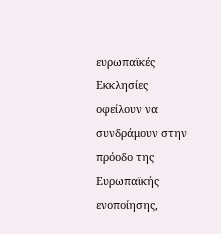ευρωπαϊκές Εκκλησίες οφείλουν να συνδράμουν στην πρόοδο της Ευρωπαϊκής ενοποίησης,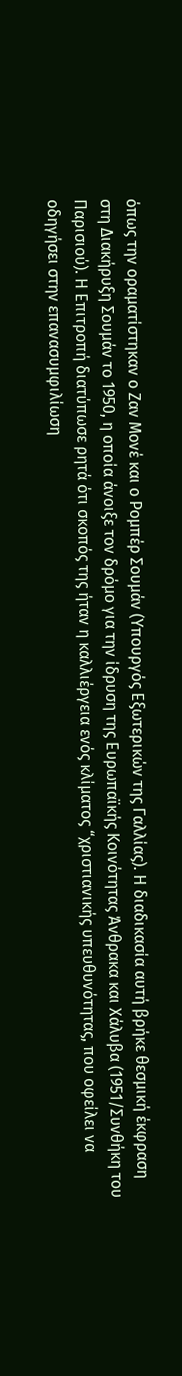όπως την οραματίστηκαν ο Ζαν Μονέ και ο Ρομπέρ Σουμάν (Υπουργός Εξωτερικών της Γαλλίας). Η διαδικασία αυτή βρήκε θεσμική έκφραση στη Διακήρυξη Σουμάν το 1950, η οποία άνοιξε τον δρόμο για την ίδρυση της Ευρωπαϊκής Κοινότητας Άνθρακα και Χάλυβα (1951/Συνθήκη του Παρισιού). Η Επιτροπή διατύπωσε ρητά ότι σκοπός της ήταν η καλλιέργεια ενός κλίματος “χριστιανικής υπευθυνότητας, που οφείλει να οδηγήσει στην επανασυμφιλίωση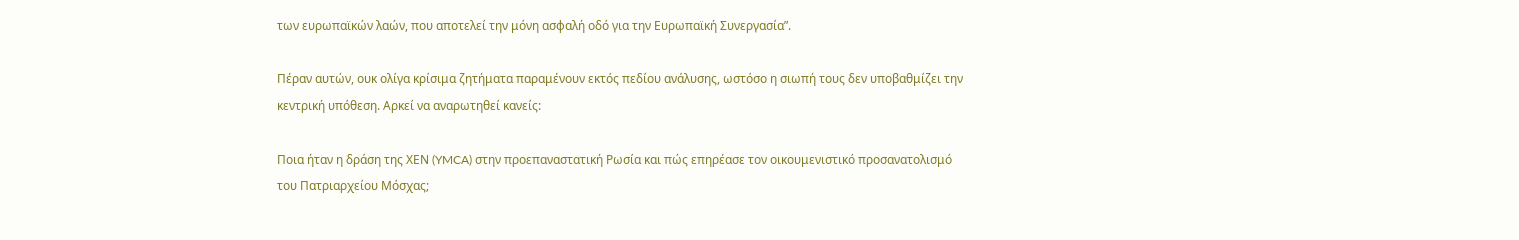των ευρωπαϊκών λαών, που αποτελεί την μόνη ασφαλή οδό για την Ευρωπαϊκή Συνεργασία”.

Πέραν αυτών, ουκ ολίγα κρίσιμα ζητήματα παραμένουν εκτός πεδίου ανάλυσης, ωστόσο η σιωπή τους δεν υποβαθμίζει την κεντρική υπόθεση. Αρκεί να αναρωτηθεί κανείς:

Ποια ήταν η δράση της ΧΕΝ (YMCA) στην προεπαναστατική Ρωσία και πώς επηρέασε τον οικουμενιστικό προσανατολισμό του Πατριαρχείου Μόσχας;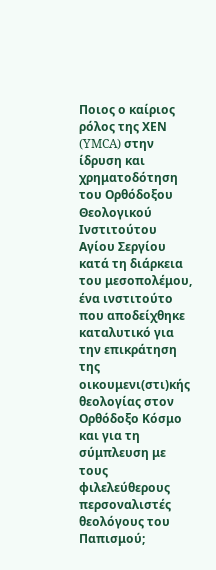Ποιος ο καίριος ρόλος της ΧΕΝ (YMCA) στην ίδρυση και χρηματοδότηση του Ορθόδοξου Θεολογικού Ινστιτούτου Αγίου Σεργίου κατά τη διάρκεια του μεσοπολέμου, ένα ινστιτούτο που αποδείχθηκε καταλυτικό για την επικράτηση της οικουμενι(στι)κής θεολογίας στον Ορθόδοξο Κόσμο και για τη σύμπλευση με τους φιλελεύθερους περσοναλιστές θεολόγους του Παπισμού;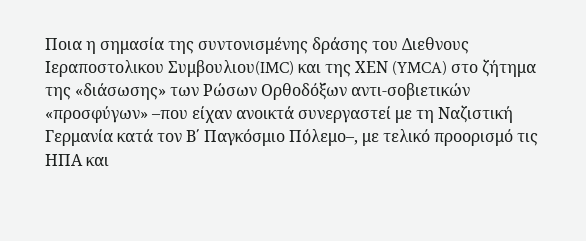Ποια η σημασία της συντονισμένης δράσης του Διεθνους Ιεραποστολικου Συμβουλιου(IMC) και της ΧΕΝ (YMCA) στο ζήτημα της «διάσωσης» των Ρώσων Ορθοδόξων αντι-σοβιετικών «προσφύγων» –που είχαν ανοικτά συνεργαστεί με τη Ναζιστική Γερμανία κατά τον Β΄ Παγκόσμιο Πόλεμο–, με τελικό προορισμό τις ΗΠΑ και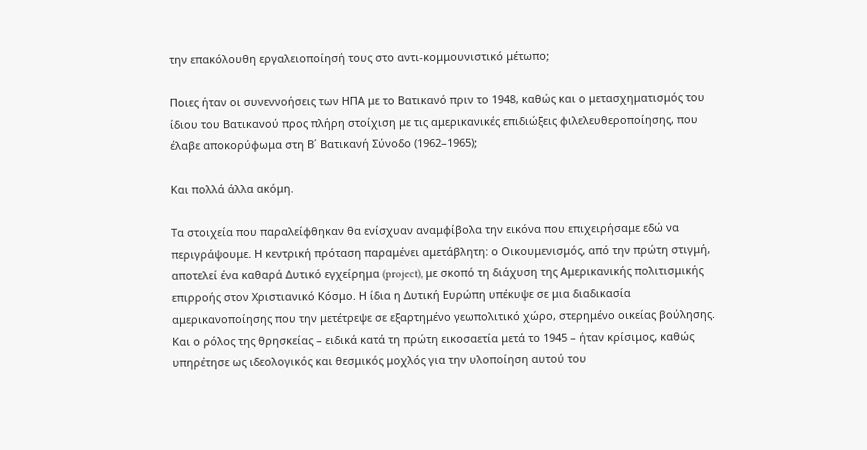την επακόλουθη εργαλειοποίησή τους στο αντι-κομμουνιστικό μέτωπο;

Ποιες ήταν οι συνεννοήσεις των ΗΠΑ με το Βατικανό πριν το 1948, καθώς και ο μετασχηματισμός του ίδιου του Βατικανού προς πλήρη στοίχιση με τις αμερικανικές επιδιώξεις φιλελευθεροποίησης, που έλαβε αποκορύφωμα στη Β΄ Βατικανή Σύνοδο (1962–1965);

Και πολλά άλλα ακόμη.

Τα στοιχεία που παραλείφθηκαν θα ενίσχυαν αναμφίβολα την εικόνα που επιχειρήσαμε εδώ να περιγράψουμε. Η κεντρική πρόταση παραμένει αμετάβλητη: ο Οικουμενισμός, από την πρώτη στιγμή, αποτελεί ένα καθαρά Δυτικό εγχείρημα (project), με σκοπό τη διάχυση της Αμερικανικής πολιτισμικής επιρροής στον Χριστιανικό Κόσμο. Η ίδια η Δυτική Ευρώπη υπέκυψε σε μια διαδικασία αμερικανοποίησης που την μετέτρεψε σε εξαρτημένο γεωπολιτικό χώρο, στερημένο οικείας βούλησης. Και ο ρόλος της θρησκείας – ειδικά κατά τη πρώτη εικοσαετία μετά το 1945 – ήταν κρίσιμος, καθώς υπηρέτησε ως ιδεολογικός και θεσμικός μοχλός για την υλοποίηση αυτού του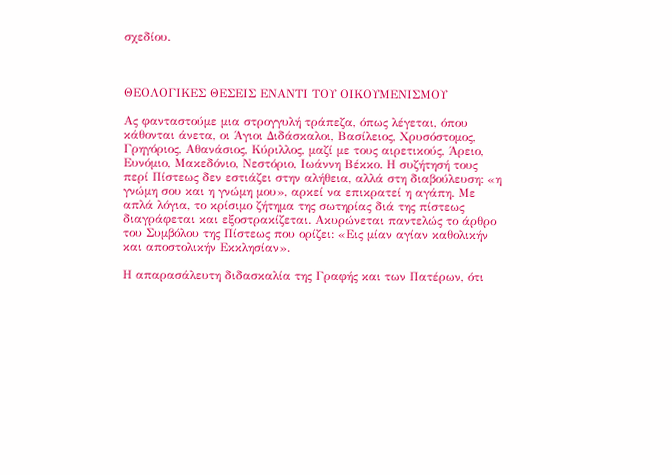σχεδίου.



ΘΕΟΛΟΓΙΚΕΣ ΘΕΣΕΙΣ ΕΝΑΝΤΙ ΤΟΥ ΟΙΚΟΥΜΕΝΙΣΜΟΥ

Ας φανταστούμε μια στρογγυλή τράπεζα, όπως λέγεται, όπου κάθονται άνετα, οι Άγιοι Διδάσκαλοι, Βασίλειος, Χρυσόστομος, Γρηγόριος, Αθανάσιος, Κύριλλος, μαζί με τους αιρετικούς, Άρειο, Ευνόμιο, Μακεδόνιο, Νεστόριο, Ιωάννη Βέκκο. Η συζήτησή τους περί Πίστεως δεν εστιάζει στην αλήθεια, αλλά στη διαβούλευση: «η γνώμη σου και η γνώμη μου», αρκεί να επικρατεί η αγάπη. Με απλά λόγια, το κρίσιμο ζήτημα της σωτηρίας διά της πίστεως διαγράφεται και εξοστρακίζεται. Ακυρώνεται παντελώς το άρθρο του Συμβόλου της Πίστεως που ορίζει: «Εις μίαν αγίαν καθολικήν και αποστολικήν Εκκλησίαν».

Η απαρασάλευτη διδασκαλία της Γραφής και των Πατέρων, ότι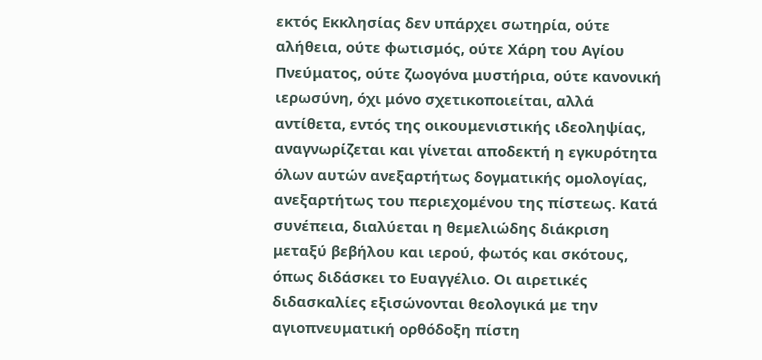εκτός Εκκλησίας δεν υπάρχει σωτηρία, ούτε αλήθεια, ούτε φωτισμός, ούτε Χάρη του Αγίου Πνεύματος, ούτε ζωογόνα μυστήρια, ούτε κανονική ιερωσύνη, όχι μόνο σχετικοποιείται, αλλά αντίθετα, εντός της οικουμενιστικής ιδεοληψίας, αναγνωρίζεται και γίνεται αποδεκτή η εγκυρότητα όλων αυτών ανεξαρτήτως δογματικής ομολογίας, ανεξαρτήτως του περιεχομένου της πίστεως. Κατά συνέπεια, διαλύεται η θεμελιώδης διάκριση μεταξύ βεβήλου και ιερού, φωτός και σκότους, όπως διδάσκει το Ευαγγέλιο. Οι αιρετικές διδασκαλίες εξισώνονται θεολογικά με την αγιοπνευματική ορθόδοξη πίστη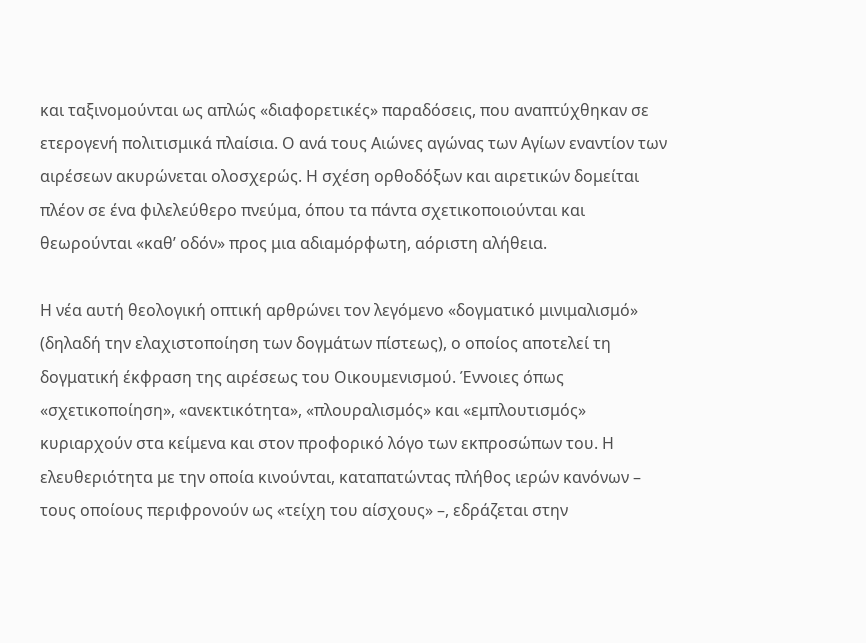και ταξινομούνται ως απλώς «διαφορετικές» παραδόσεις, που αναπτύχθηκαν σε ετερογενή πολιτισμικά πλαίσια. Ο ανά τους Αιώνες αγώνας των Αγίων εναντίον των αιρέσεων ακυρώνεται ολοσχερώς. Η σχέση ορθοδόξων και αιρετικών δομείται πλέον σε ένα φιλελεύθερο πνεύμα, όπου τα πάντα σχετικοποιούνται και θεωρούνται «καθ’ οδόν» προς μια αδιαμόρφωτη, αόριστη αλήθεια.

Η νέα αυτή θεολογική οπτική αρθρώνει τον λεγόμενο «δογματικό μινιμαλισμό» (δηλαδή την ελαχιστοποίηση των δογμάτων πίστεως), ο οποίος αποτελεί τη δογματική έκφραση της αιρέσεως του Οικουμενισμού. Έννοιες όπως «σχετικοποίηση», «ανεκτικότητα», «πλουραλισμός» και «εμπλουτισμός» κυριαρχούν στα κείμενα και στον προφορικό λόγο των εκπροσώπων του. Η ελευθεριότητα με την οποία κινούνται, καταπατώντας πλήθος ιερών κανόνων – τους οποίους περιφρονούν ως «τείχη του αίσχους» –, εδράζεται στην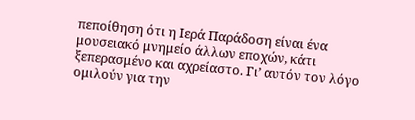πεποίθηση ότι η Ιερά Παράδοση είναι ένα μουσειακό μνημείο άλλων εποχών, κάτι ξεπερασμένο και αχρείαστο. Γι’ αυτόν τον λόγο ομιλούν για την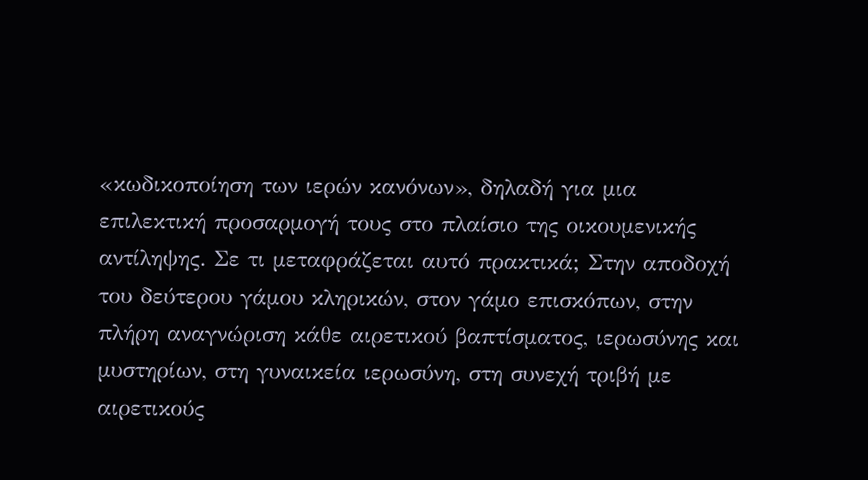«κωδικοποίηση των ιερών κανόνων», δηλαδή για μια επιλεκτική προσαρμογή τους στο πλαίσιο της οικουμενικής αντίληψης. Σε τι μεταφράζεται αυτό πρακτικά; Στην αποδοχή του δεύτερου γάμου κληρικών, στον γάμο επισκόπων, στην πλήρη αναγνώριση κάθε αιρετικού βαπτίσματος, ιερωσύνης και μυστηρίων, στη γυναικεία ιερωσύνη, στη συνεχή τριβή με αιρετικούς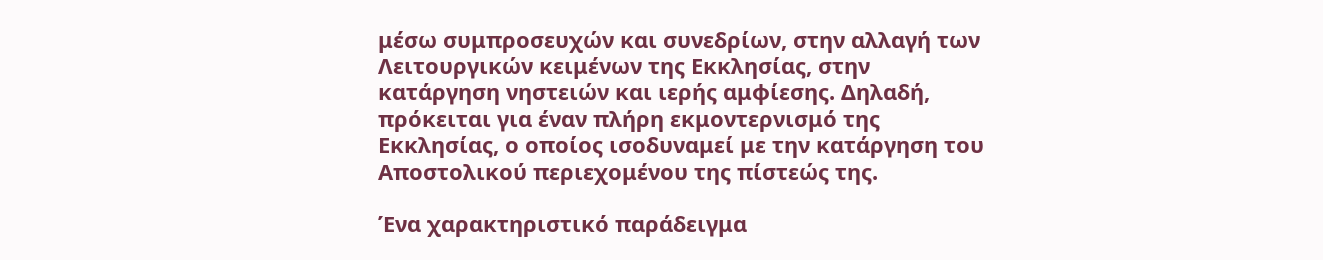μέσω συμπροσευχών και συνεδρίων, στην αλλαγή των Λειτουργικών κειμένων της Εκκλησίας, στην κατάργηση νηστειών και ιερής αμφίεσης. Δηλαδή, πρόκειται για έναν πλήρη εκμοντερνισμό της Εκκλησίας, ο οποίος ισοδυναμεί με την κατάργηση του Αποστολικού περιεχομένου της πίστεώς της.

Ένα χαρακτηριστικό παράδειγμα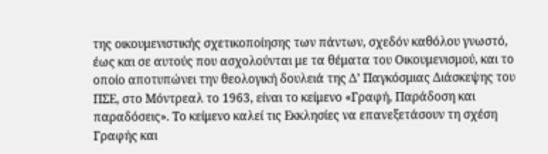της οικουμενιστικής σχετικοποίησης των πάντων, σχεδόν καθόλου γνωστό, έως και σε αυτούς που ασχολούνται με τα θέματα του Οικουμενισμού, και το οποίο αποτυπώνει την θεολογική δουλειά της Δ’ Παγκόσμιας Διάσκεψης του ΠΣΕ, στο Μόντρεαλ το 1963, είναι το κείμενο «Γραφή, Παράδοση και παραδόσεις». Το κείμενο καλεί τις Εκκλησίες να επανεξετάσουν τη σχέση Γραφής και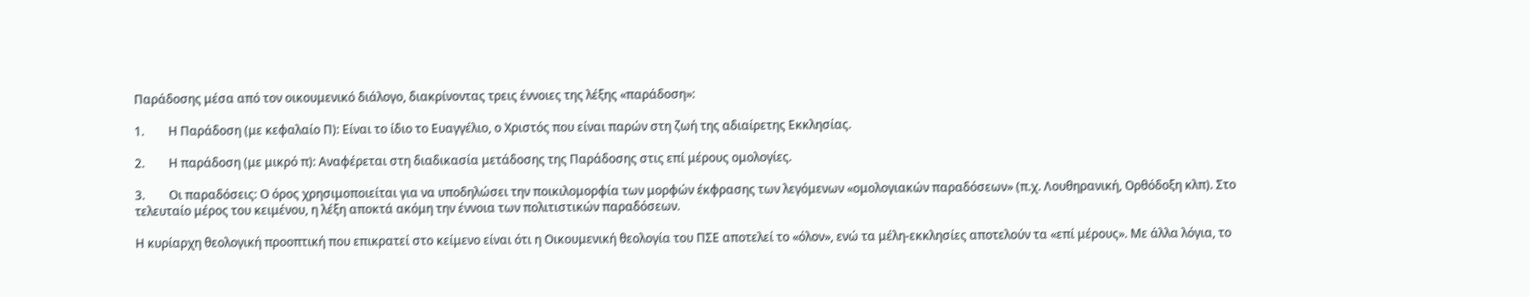Παράδοσης μέσα από τον οικουμενικό διάλογο, διακρίνοντας τρεις έννοιες της λέξης «παράδοση»:

1.        Η Παράδοση (με κεφαλαίο Π): Είναι το ίδιο το Ευαγγέλιο, ο Χριστός που είναι παρών στη ζωή της αδιαίρετης Εκκλησίας.

2.        Η παράδοση (με μικρό π): Αναφέρεται στη διαδικασία μετάδοσης της Παράδοσης στις επί μέρους ομολογίες.

3.        Οι παραδόσεις: Ο όρος χρησιμοποιείται για να υποδηλώσει την ποικιλομορφία των μορφών έκφρασης των λεγόμενων «ομολογιακών παραδόσεων» (π.χ. Λουθηρανική, Ορθόδοξη κλπ). Στο τελευταίο μέρος του κειμένου, η λέξη αποκτά ακόμη την έννοια των πολιτιστικών παραδόσεων.

Η κυρίαρχη θεολογική προοπτική που επικρατεί στο κείμενο είναι ότι η Οικουμενική θεολογία του ΠΣΕ αποτελεί το «όλον», ενώ τα μέλη-εκκλησίες αποτελούν τα «επί μέρους». Με άλλα λόγια, το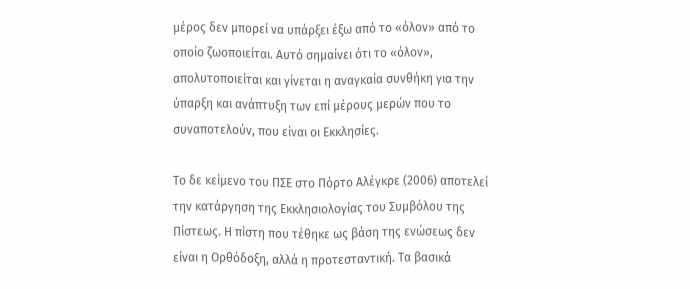μέρος δεν μπορεί να υπάρξει έξω από το «όλον» από το οποίο ζωοποιείται. Αυτό σημαίνει ότι το «όλον», απολυτοποιείται και γίνεται η αναγκαία συνθήκη για την ύπαρξη και ανάπτυξη των επί μέρους μερών που το συναποτελούν, που είναι οι Εκκλησίες.

Το δε κείμενο του ΠΣΕ στο Πόρτο Αλέγκρε (2006) αποτελεί την κατάργηση της Εκκλησιολογίας του Συμβόλου της Πίστεως. Η πίστη που τέθηκε ως βάση της ενώσεως δεν είναι η Ορθόδοξη, αλλά η προτεσταντική. Τα βασικά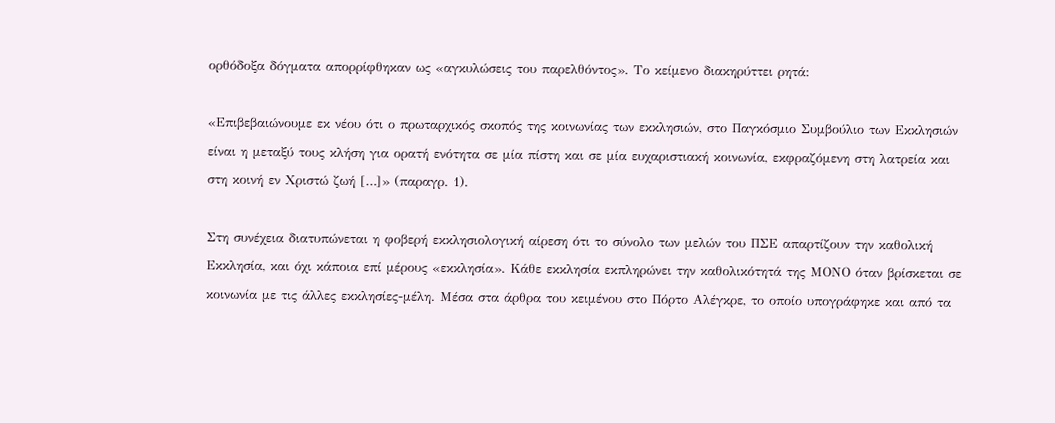ορθόδοξα δόγματα απορρίφθηκαν ως «αγκυλώσεις του παρελθόντος». Το κείμενο διακηρύττει ρητά:

«Επιβεβαιώνουμε εκ νέου ότι ο πρωταρχικός σκοπός της κοινωνίας των εκκλησιών, στο Παγκόσμιο Συμβούλιο των Εκκλησιών είναι η μεταξύ τους κλήση για ορατή ενότητα σε μία πίστη και σε μία ευχαριστιακή κοινωνία, εκφραζόμενη στη λατρεία και στη κοινή εν Χριστώ ζωή […]» (παραγρ. 1).

Στη συνέχεια διατυπώνεται η φοβερή εκκλησιολογική αίρεση ότι το σύνολο των μελών του ΠΣΕ απαρτίζουν την καθολική Εκκλησία, και όχι κάποια επί μέρους «εκκλησία». Κάθε εκκλησία εκπληρώνει την καθολικότητά της ΜΟΝΟ όταν βρίσκεται σε κοινωνία με τις άλλες εκκλησίες-μέλη. Μέσα στα άρθρα του κειμένου στο Πόρτο Αλέγκρε, το οποίο υπογράφηκε και από τα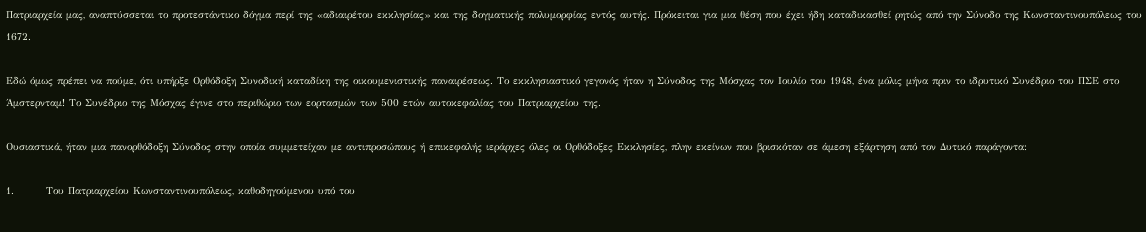Πατριαρχεία μας, αναπτύσσεται το προτεστάντικο δόγμα περί της «αδιαιρέτου εκκλησίας» και της δογματικής πολυμορφίας εντός αυτής. Πρόκειται για μια θέση που έχει ήδη καταδικασθεί ρητώς από την Σύνοδο της Κωνσταντινουπόλεως του 1672.

Εδώ όμως πρέπει να πούμε, ότι υπήρξε Ορθόδοξη Συνοδική καταδίκη της οικουμενιστικής παναιρέσεως. Το εκκλησιαστικό γεγονός ήταν η Σύνοδος της Μόσχας τον Ιουλίο του 1948, ένα μόλις μήνα πριν το ιδρυτικό Συνέδριο του ΠΣΕ στο Άμστερνταμ! Το Συνέδριο της Μόσχας έγινε στο περιθώριο των εορτασμών των 500 ετών αυτοκεφαλίας του Πατριαρχείου της.

Ουσιαστικά, ήταν μια πανορθόδοξη Σύνοδος στην οποία συμμετείχαν με αντιπροσώπους ή επικεφαλής ιεράρχες όλες οι Ορθόδοξες Εκκλησίες, πλην εκείνων που βρισκόταν σε άμεση εξάρτηση από τον Δυτικό παράγοντα:

1.        Του Πατριαρχείου Κωνσταντινουπόλεως, καθοδηγούμενου υπό του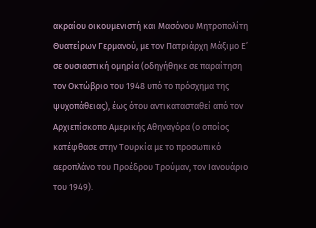ακραίου οικουμενιστή και Μασόνου Μητροπολίτη Θυατείρων Γερμανού, με τον Πατριάρχη Μάξιμο Ε’ σε ουσιαστική ομηρία (οδηγήθηκε σε παραίτηση τον Οκτώβριο του 1948 υπό το πρόσχημα της ψυχοπάθειας), έως ότου αντικατασταθεί από τον Αρχιεπίσκοπο Αμερικής Αθηναγόρα (ο οποίος κατέφθασε στην Τουρκία με το προσωπικό αεροπλάνο του Προέδρου Τρούμαν, τον Ιανουάριο του 1949).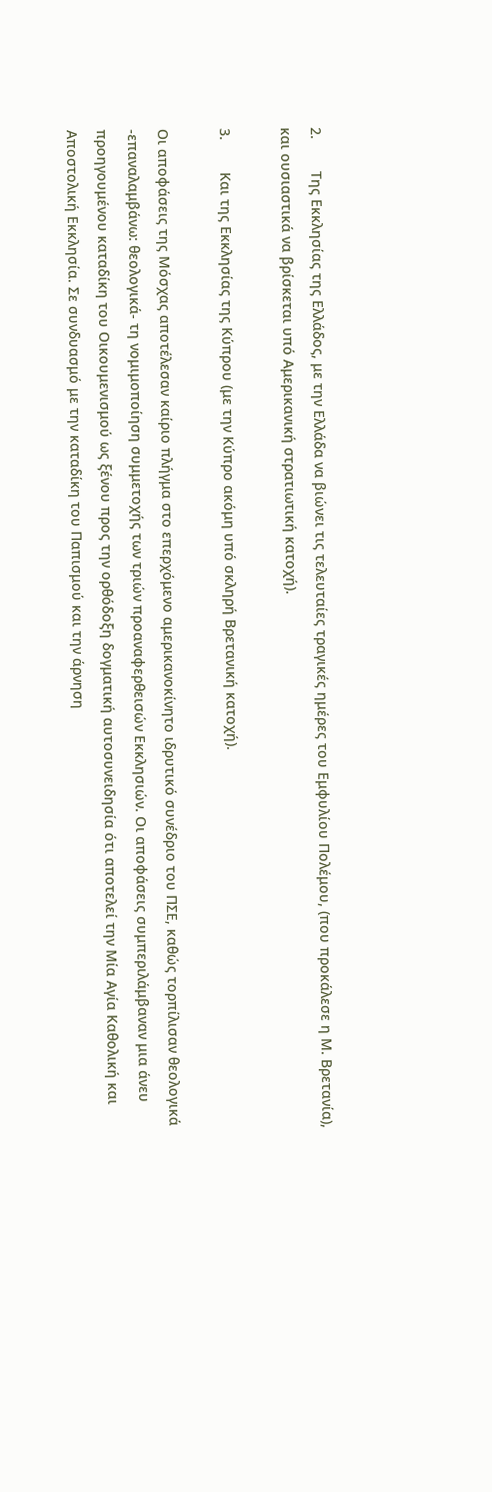2.        Της Εκκλησίας της Ελλάδος, με την Ελλάδα να βιώνει τις τελευταίες τραγικές ημέρες του Εμφυλίου Πολέμου, (που προκάλεσε η Μ. Βρετανία), και ουσιαστικά να βρίσκεται υπό Αμερικανική στρατιωτική κατοχή).

3.        Και της Εκκλησίας της Κύπρου (με την Κύπρο ακόμη υπό σκληρή Βρετανική κατοχή).

Οι αποφάσεις της Μόσχας αποτέλεσαν καίριο πλήγμα στο επερχόμενο αμερικανοκίνητο ιδρυτικό συνέδριο του ΠΣΕ, καθώς τορπίλισαν θεολογικά -επαναλαμβάνω: θεολογικά- τη νομιμοποίηση συμμετοχής των τριών προαναφερθεισών Εκκλησιών. Οι αποφάσεις συμπεριλάμβαναν μια άνευ προηγουμένου καταδίκη του Οικουμενισμού ως ξένου προς την ορθόδοξη δογματική αυτοσυνειδησία ότι αποτελεί την Μία Αγία Καθολική και Αποστολική Εκκλησία. Σε συνδυασμό με την καταδίκη του Παπισμού και την άρνηση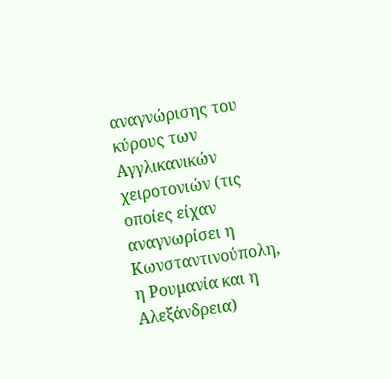αναγνώρισης του κύρους των Αγγλικανικών χειροτονιών (τις οποίες είχαν αναγνωρίσει η Κωνσταντινούπολη, η Ρουμανία και η Αλεξάνδρεια)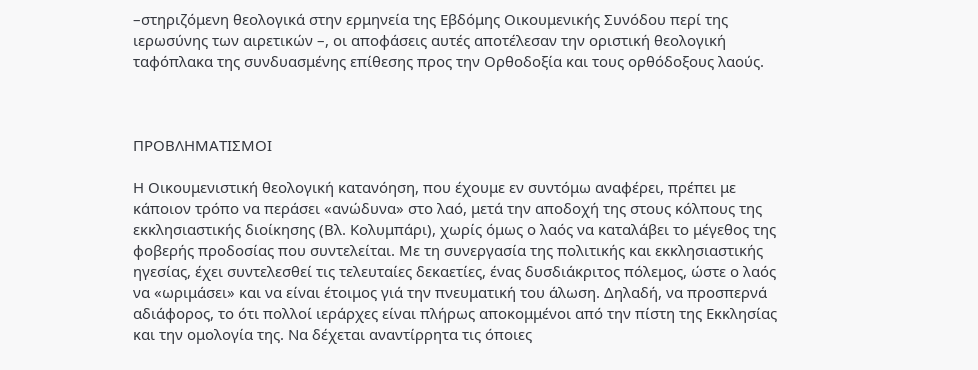–στηριζόμενη θεολογικά στην ερμηνεία της Εβδόμης Οικουμενικής Συνόδου περί της ιερωσύνης των αιρετικών –, οι αποφάσεις αυτές αποτέλεσαν την οριστική θεολογική ταφόπλακα της συνδυασμένης επίθεσης προς την Ορθοδοξία και τους ορθόδοξους λαούς.



ΠΡΟΒΛΗΜΑΤΙΣΜΟΙ

Η Οικουμενιστική θεολογική κατανόηση, που έχουμε εν συντόμω αναφέρει, πρέπει με κάποιον τρόπο να περάσει «ανώδυνα» στο λαό, μετά την αποδοχή της στους κόλπους της εκκλησιαστικής διοίκησης (Βλ. Κολυμπάρι), χωρίς όμως ο λαός να καταλάβει το μέγεθος της φοβερής προδοσίας που συντελείται. Με τη συνεργασία της πολιτικής και εκκλησιαστικής ηγεσίας, έχει συντελεσθεί τις τελευταίες δεκαετίες, ένας δυσδιάκριτος πόλεμος, ώστε ο λαός να «ωριμάσει» και να είναι έτοιμος γιά την πνευματική του άλωση. Δηλαδή, να προσπερνά αδιάφορος, το ότι πολλοί ιεράρχες είναι πλήρως αποκομμένοι από την πίστη της Εκκλησίας και την ομολογία της. Να δέχεται αναντίρρητα τις όποιες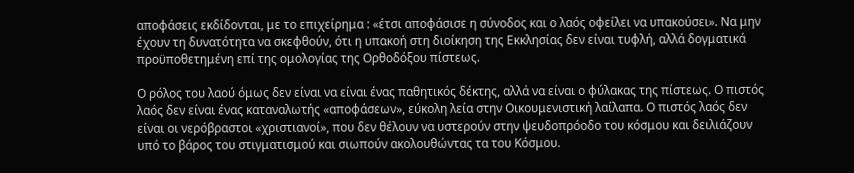αποφάσεις εκδίδονται, με το επιχείρημα : «έτσι αποφάσισε η σύνοδος και ο λαός οφείλει να υπακούσει». Να μην έχουν τη δυνατότητα να σκεφθούν, ότι η υπακοή στη διοίκηση της Εκκλησίας δεν είναι τυφλή, αλλά δογματικά προϋποθετημένη επί της ομολογίας της Ορθοδόξου πίστεως.

Ο ρόλος του λαού όμως δεν είναι να είναι ένας παθητικός δέκτης, αλλά να είναι ο φύλακας της πίστεως. Ο πιστός λαός δεν είναι ένας καταναλωτής «αποφάσεων», εύκολη λεία στην Οικουμενιστική λαίλαπα. Ο πιστός λαός δεν είναι οι νερόβραστοι «χριστιανοί», που δεν θέλουν να υστερούν στην ψευδοπρόοδο του κόσμου και δειλιάζουν υπό το βάρος του στιγματισμού και σιωπούν ακολουθώντας τα του Κόσμου.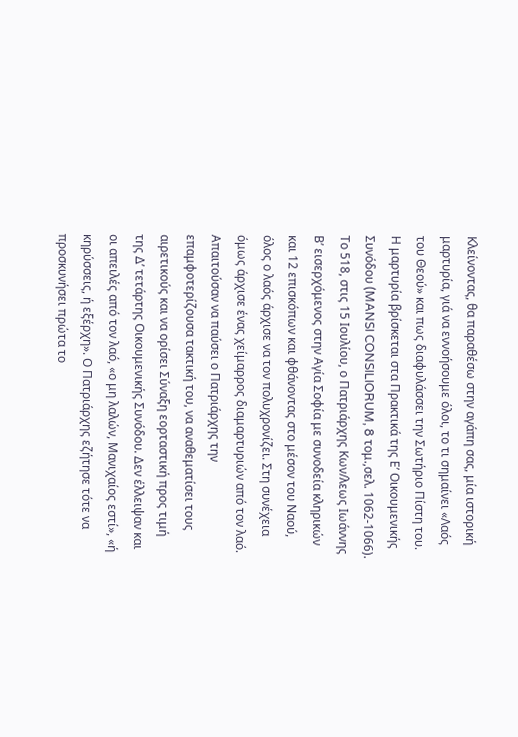Κλείνοντας, θα παραθέσω στην αγάπη σας, μία ιστορική μαρτυρία, γιά να εννοήσουμε όλοι, το τι σημαίνει «Λαός του Θεού» και πως διαφυλάσσει την Σωτήριο Πίστη του. Η μαρτυρία βρίσκεται στα Πρακτικά της Ε’ Οικουμενικής Συνόδου (MANSI CONSILIORUM, 8 τομ.,σελ. 1062-1066). Tο 518, στις 15 Ιουλίου, ο Πατριάρχης Κων/λεως Ιωάννης Β’ εισερχόμενος στην Αγία Σοφία με συνοδεία κληρικών και 12 επισκόπων και φθάνοντας στο μέσον του Ναού, όλος ο λαός άρχισε να τον πολυχρονίζει. Στη συνέχεια όμως άρχισε ένας χείμαρρος διαμαρτυριών από τον λαό. Απαιτούσαν να παύσει ο Πατριάρχης την επαμφοτερίζουσα τακτική του, να αναθεματίσει τους αιρετικούς και να ορίσει Σύναξη εορταστική προς τιμή της Δ’ τετάρτης Οικουμενικής Συνόδου. Δεν έλλειψαν και οι απειλές από τον λαό, «ο μη λαλών, Μανιχαίος εστί», «ή κηρύσσεις, ή εξέρχη». Ο Πατριάρχης εζήτησε τότε να προσκυνήσει πρώτα το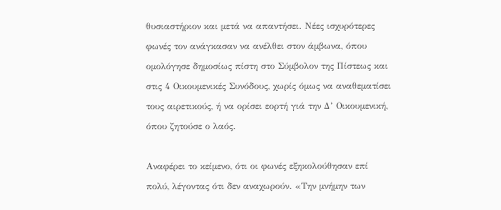θυσιαστήριον και μετά να απαντήσει. Νέες ισχυρότερες φωνές τον ανάγκασαν να ανέλθει στον άμβωνα, όπου ομολόγησε δημοσίως πίστη στο Σύμβολον της Πίστεως και στις 4 Οικουμενικές Συνόδους, χωρίς όμως να αναθεματίσει τους αιρετικούς, ή να ορίσει εορτή γιά την Δ’ Οικουμενική, όπου ζητούσε ο λαός.

Αναφέρει το κείμενο, ότι οι φωνές εξηκολούθησαν επί πολύ, λέγοντας ότι δεν αναχωρούν. «Την μνήμην των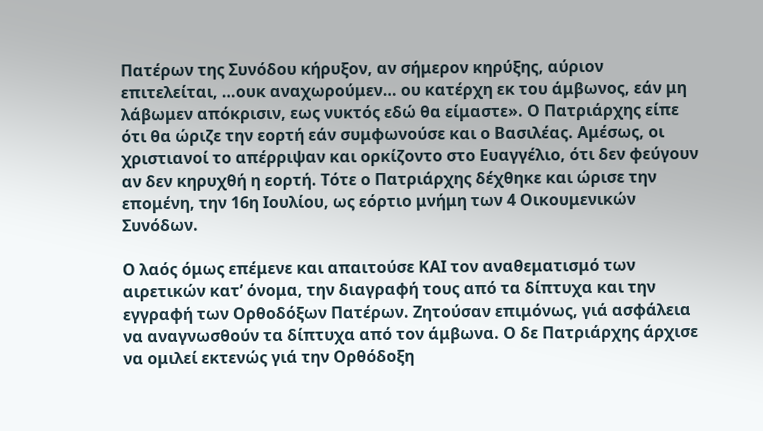Πατέρων της Συνόδου κήρυξον, αν σήμερον κηρύξης, αύριον επιτελείται, …ουκ αναχωρούμεν… ου κατέρχη εκ του άμβωνος, εάν μη λάβωμεν απόκρισιν, εως νυκτός εδώ θα είμαστε». Ο Πατριάρχης είπε ότι θα ώριζε την εορτή εάν συμφωνούσε και ο Βασιλέας. Αμέσως, οι χριστιανοί το απέρριψαν και ορκίζοντο στο Ευαγγέλιο, ότι δεν φεύγουν αν δεν κηρυχθή η εορτή. Τότε ο Πατριάρχης δέχθηκε και ώρισε την επομένη, την 16η Ιουλίου, ως εόρτιο μνήμη των 4 Οικουμενικών Συνόδων.

Ο λαός όμως επέμενε και απαιτούσε ΚΑΙ τον αναθεματισμό των αιρετικών κατ’ όνομα, την διαγραφή τους από τα δίπτυχα και την εγγραφή των Ορθοδόξων Πατέρων. Ζητούσαν επιμόνως, γιά ασφάλεια να αναγνωσθούν τα δίπτυχα από τον άμβωνα. Ο δε Πατριάρχης άρχισε να ομιλεί εκτενώς γιά την Ορθόδοξη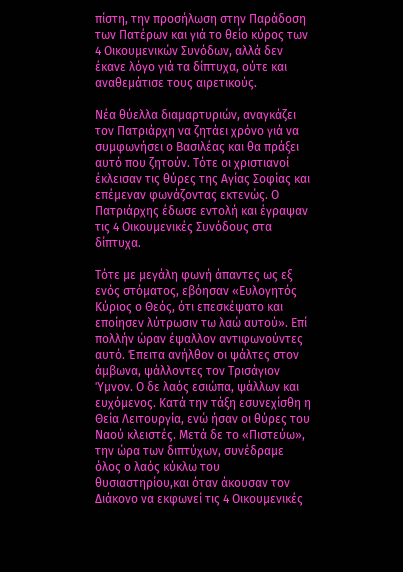πίστη, την προσήλωση στην Παράδοση των Πατέρων και γιά το θείο κύρος των 4 Οικουμενικών Συνόδων, αλλά δεν έκανε λόγο γιά τα δίπτυχα, ούτε και αναθεμάτισε τους αιρετικούς.

Νέα θύελλα διαμαρτυριών, αναγκάζει τον Πατριάρχη να ζητάει χρόνο γιά να συμφωνήσει ο Βασιλέας και θα πράξει αυτό που ζητούν. Τότε οι χριστιανοί έκλεισαν τις θύρες της Αγίας Σοφίας και επέμεναν φωνάζοντας εκτενώς. Ο Πατριάρχης έδωσε εντολή και έγραψαν τις 4 Οικουμενικές Συνόδους στα δίπτυχα.

Τότε με μεγάλη φωνή άπαντες ως εξ ενός στόματος, εβόησαν «Ευλογητός Κύριος ο Θεός, ότι επεσκέψατο και εποίησεν λύτρωσιν τω λαώ αυτού». Επί πολλήν ώραν έψαλλον αντιφωνούντες αυτό. Έπειτα ανήλθον οι ψάλτες στον άμβωνα, ψάλλοντες τον Τρισάγιον Ύμνον. Ο δε λαός εσιώπα, ψάλλων και ευχόμενος. Κατά την τάξη εσυνεχίσθη η Θεία Λειτουργία, ενώ ήσαν οι θύρες του Ναού κλειστές. Μετά δε το «Πιστεύω», την ώρα των διπτύχων, συνέδραμε όλος ο λαός κύκλω του θυσιαστηρίου,και όταν άκουσαν τον Διάκονο να εκφωνεί τις 4 Οικουμενικές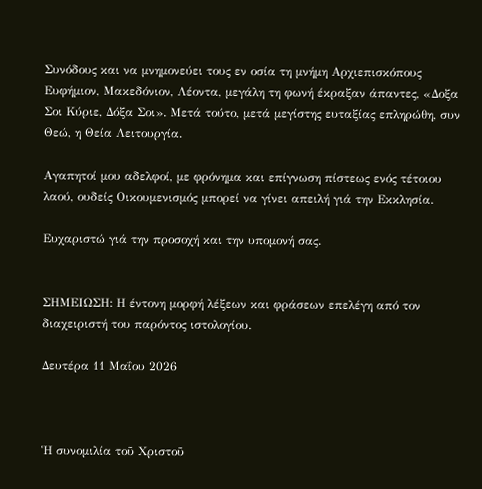Συνόδους και να μνημονεύει τους εν οσία τη μνήμη Αρχιεπισκόπους Ευφήμιον, Μακεδόνιον, Λέοντα, μεγάλη τη φωνή έκραξαν άπαντες, «Δοξα Σοι Κύριε, Δόξα Σοι». Μετά τούτο, μετά μεγίστης ευταξίας επληρώθη, συν Θεώ, η Θεία Λειτουργία.

Αγαπητοί μου αδελφοί, με φρόνημα και επίγνωση πίστεως ενός τέτοιου λαού, ουδείς Οικουμενισμός μπορεί να γίνει απειλή γιά την Εκκλησία.

Ευχαριστώ γιά την προσοχή και την υπομονή σας.


ΣΗΜΕΙΩΣΗ: Η έντονη μορφή λέξεων και φράσεων επελέγη από τον διαχειριστή του παρόντος ιστολογίου.

Δευτέρα 11 Μαΐου 2026



Ἡ συνομιλία τοῦ Χριστοῦ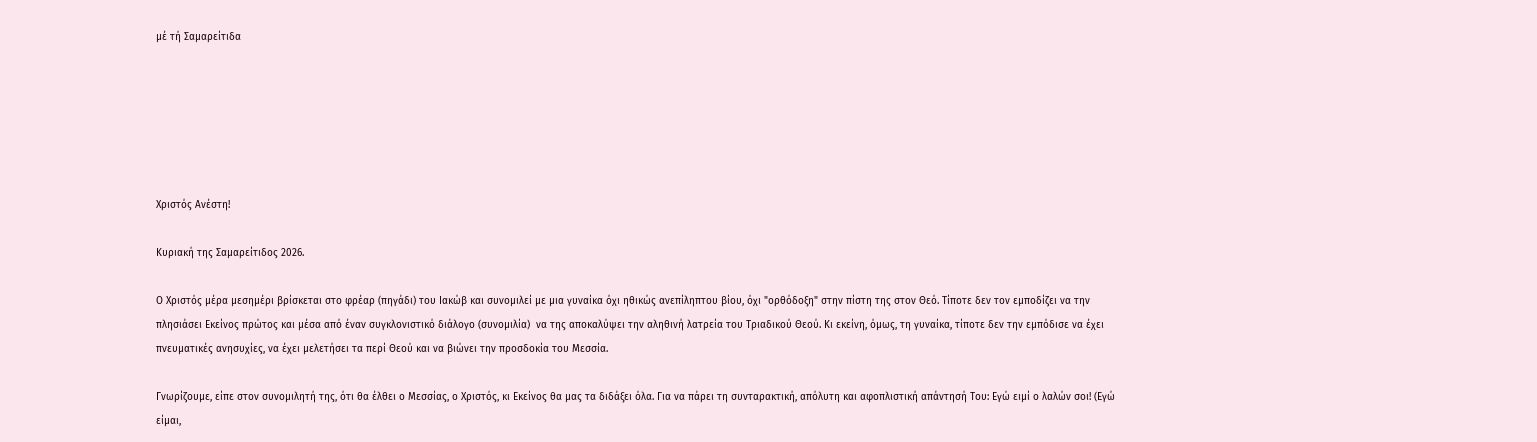μέ τή Σαμαρείτιδα






Χριστός Ανέστη!

Κυριακή της Σαμαρείτιδος 2026.

Ο Χριστός μέρα μεσημέρι βρίσκεται στο φρέαρ (πηγάδι) του Ιακώβ και συνομιλεί με μια γυναίκα όχι ηθικώς ανεπίληπτου βίου, όχι "ορθόδοξη" στην πίστη της στον Θεό. Τίποτε δεν τον εμποδίζει να την πλησιάσει Εκείνος πρώτος και μέσα από έναν συγκλονιστικό διάλογο (συνομιλία)  να της αποκαλύψει την αληθινή λατρεία του Τριαδικού Θεού. Κι εκείνη, όμως, τη γυναίκα, τίποτε δεν την εμπόδισε να έχει πνευματικές ανησυχίες, να έχει μελετήσει τα περί Θεού και να βιώνει την προσδοκία του Μεσσία.

Γνωρίζουμε, είπε στον συνομιλητή της, ότι θα έλθει ο Μεσσίας, ο Χριστός, κι Εκείνος θα μας τα διδάξει όλα. Για να πάρει τη συνταρακτική, απόλυτη και αφοπλιστική απάντησή Του: Εγώ ειμί ο λαλών σοι! (Εγώ είμαι,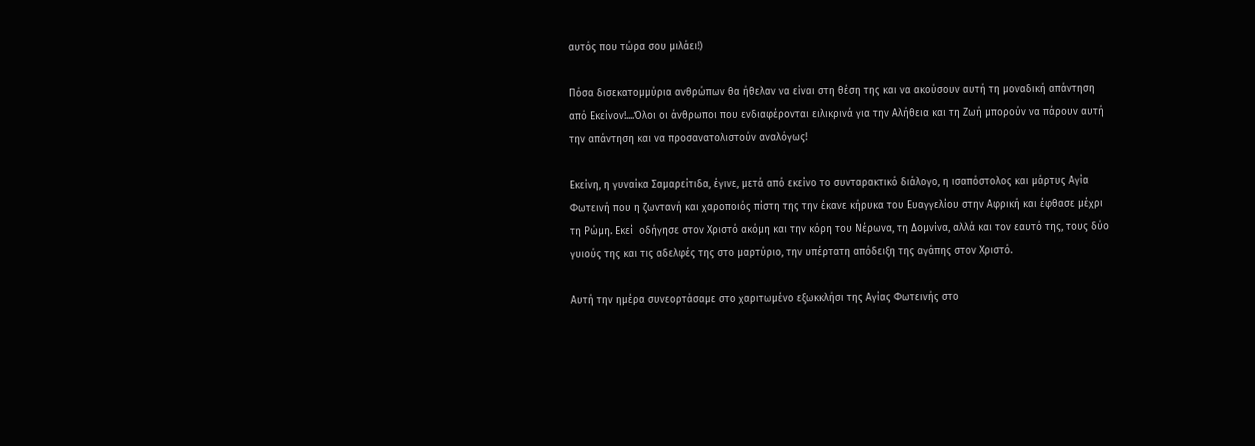αυτός που τώρα σου μιλάει!)

Πόσα δισεκατομμύρια ανθρώπων θα ήθελαν να είναι στη θέση της και να ακούσουν αυτή τη μοναδική απάντηση από Εκείνον!....Όλοι οι άνθρωποι που ενδιαφέρονται ειλικρινά για την Αλήθεια και τη Ζωή μπορούν να πάρουν αυτή την απάντηση και να προσανατολιστούν αναλόγως!

Εκείνη, η γυναίκα Σαμαρείτιδα, έγινε, μετά από εκείνο το συνταρακτικό διάλογο, η ισαπόστολος και μάρτυς Αγία Φωτεινή που η ζωντανή και χαροποιός πίστη της την έκανε κήρυκα του Ευαγγελίου στην Αφρική και έφθασε μέχρι τη Ρώμη. Εκεί  οδήγησε στον Χριστό ακόμη και την κόρη του Νέρωνα, τη Δομνίνα, αλλά και τον εαυτό της, τους δύο γυιούς της και τις αδελφές της στο μαρτύριο, την υπέρτατη απόδειξη της αγάπης στον Χριστό.

Αυτή την ημέρα συνεορτάσαμε στο χαριτωμένο εξωκκλήσι της Αγίας Φωτεινής στο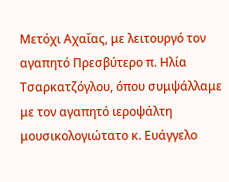Μετόχι Αχαΐας, με λειτουργό τον αγαπητό Πρεσβύτερο π. Ηλία Τσαρκατζόγλου, όπου συμψάλλαμε με τον αγαπητό ιεροψάλτη μουσικολογιώτατο κ. Ευάγγελο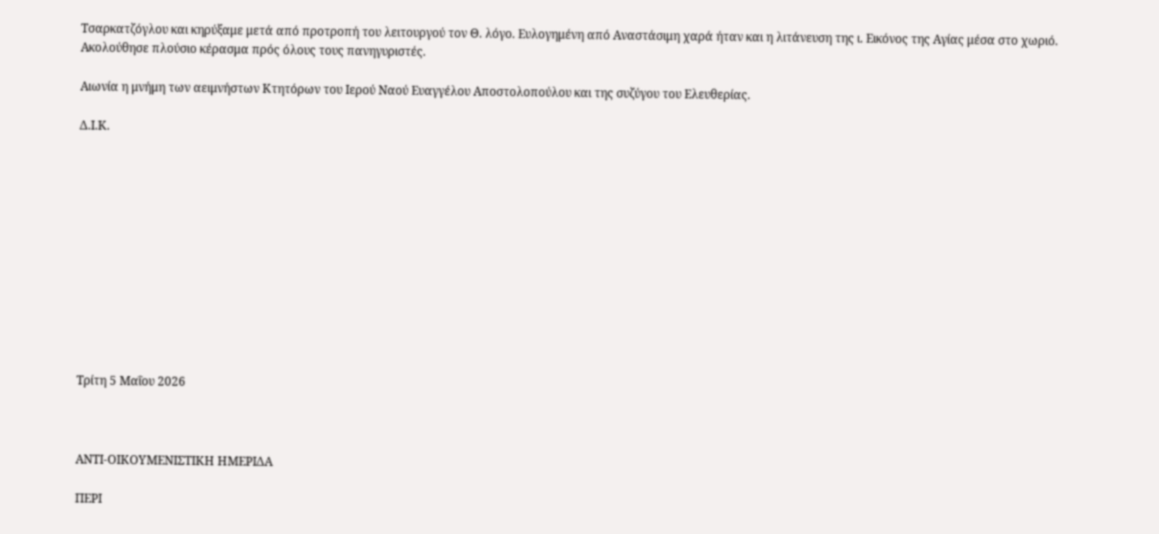Τσαρκατζόγλου και κηρύξαμε μετά από προτροπή του λειτουργού τον Θ. λόγο. Ευλογημένη από Αναστάσιμη χαρά ήταν και η λιτάνευση της ι. Εικόνος της Αγίας μέσα στο χωριό. Ακολούθησε πλούσιο κέρασμα πρός όλους τους πανηγυριστές.

Αιωνία η μνήμη των αειμνήστων Κτητόρων του Ιερού Ναού Ευαγγέλου Αποστολοπούλου και της συζύγου του Ελευθερίας.

Δ.Ι.Κ.












Τρίτη 5 Μαΐου 2026



ΑΝΤΙ-ΟΙΚΟΥΜΕΝΙΣΤΙΚΗ ΗΜΕΡΙΔΑ

ΠΕΡΙ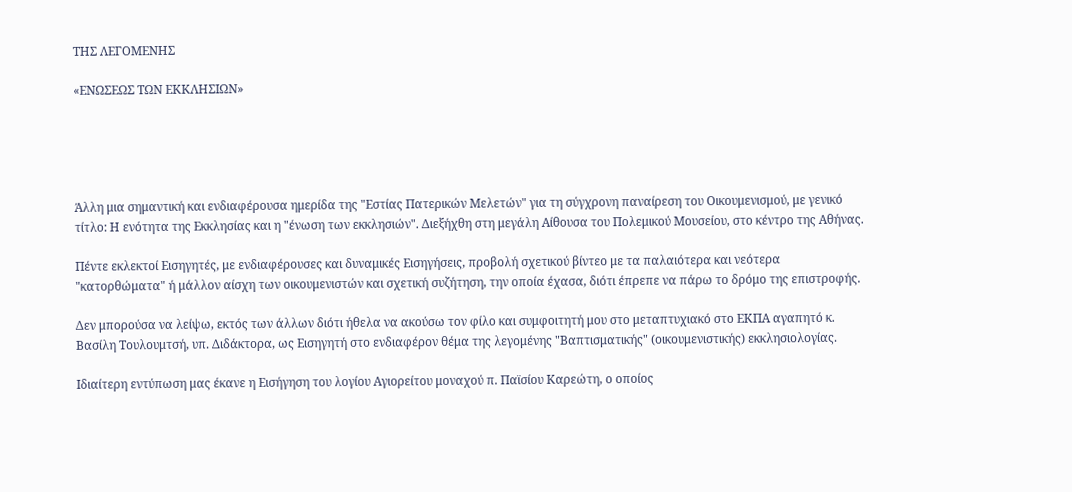ΤΗΣ ΛΕΓΟΜΕΝΗΣ

«ΕΝΩΣΕΩΣ ΤΩΝ ΕΚΚΛΗΣΙΩΝ»





Άλλη μια σημαντική και ενδιαφέρουσα ημερίδα της "Εστίας Πατερικών Μελετών" για τη σύγχρονη παναίρεση του Οικουμενισμού, με γενικό τίτλο: Η ενότητα της Εκκλησίας και η "ένωση των εκκλησιών". Διεξήχθη στη μεγάλη Αίθουσα του Πολεμικού Μουσείου, στο κέντρο της Αθήνας.

Πέντε εκλεκτοί Εισηγητές, με ενδιαφέρουσες και δυναμικές Εισηγήσεις, προβολή σχετικού βίντεο με τα παλαιότερα και νεότερα "κατορθώματα" ή μάλλον αίσχη των οικουμενιστών και σχετική συζήτηση, την οποία έχασα, διότι έπρεπε να πάρω το δρόμο της επιστροφής.

Δεν μπορούσα να λείψω, εκτός των άλλων διότι ήθελα να ακούσω τον φίλο και συμφοιτητή μου στο μεταπτυχιακό στο ΕΚΠΑ αγαπητό κ. Βασίλη Τουλουμτσή, υπ. Διδάκτορα, ως Εισηγητή στο ενδιαφέρον θέμα της λεγομένης "Βαπτισματικής" (οικουμενιστικής) εκκλησιολογίας.

Ιδιαίτερη εντύπωση μας έκανε η Εισήγηση του λογίου Αγιορείτου μοναχού π. Παϊσίου Καρεώτη, ο οποίος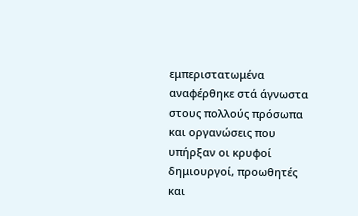εμπεριστατωμένα αναφέρθηκε στά άγνωστα στους πολλούς πρόσωπα και οργανώσεις που υπήρξαν οι κρυφοί δημιουργοί, προωθητές και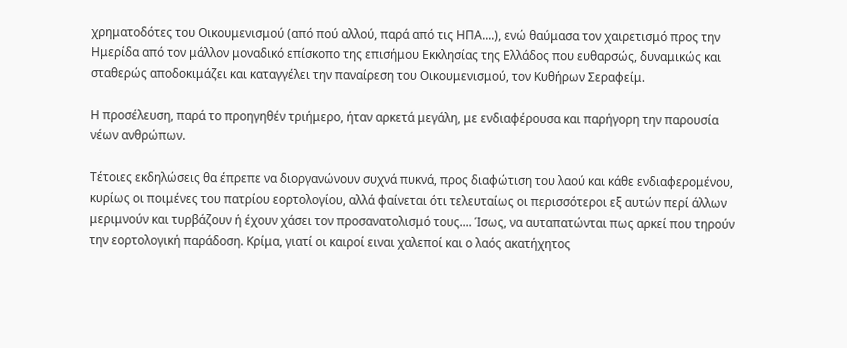χρηματοδότες του Οικουμενισμού (από πού αλλού, παρά από τις ΗΠΑ....), ενώ θαύμασα τον χαιρετισμό προς την Ημερίδα από τον μάλλον μοναδικό επίσκοπο της επισήμου Εκκλησίας της Ελλάδος που ευθαρσώς, δυναμικώς και σταθερώς αποδοκιμάζει και καταγγέλει την παναίρεση του Οικουμενισμού, τον Κυθήρων Σεραφείμ.

Η προσέλευση, παρά το προηγηθέν τριήμερο, ήταν αρκετά μεγάλη, με ενδιαφέρουσα και παρήγορη την παρουσία νέων ανθρώπων.

Τέτοιες εκδηλώσεις θα έπρεπε να διοργανώνουν συχνά πυκνά, προς διαφώτιση του λαού και κάθε ενδιαφερομένου, κυρίως οι ποιμένες του πατρίου εορτολογίου, αλλά φαίνεται ότι τελευταίως οι περισσότεροι εξ αυτών περί άλλων μεριμνούν και τυρβάζουν ή έχουν χάσει τον προσανατολισμό τους.... Ίσως, να αυταπατώνται πως αρκεί που τηρούν την εορτολογική παράδοση. Κρίμα, γιατί οι καιροί ειναι χαλεποί και ο λαός ακατήχητος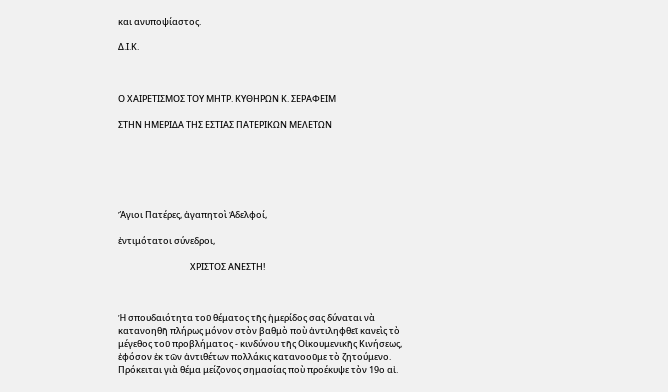και ανυποψίαστος.

Δ.Ι.Κ.



Ο ΧΑΙΡΕΤΙΣΜΟΣ ΤΟΥ ΜΗΤΡ. ΚΥΘΗΡΩΝ Κ. ΣΕΡΑΦΕΙΜ

ΣΤΗΝ ΗΜΕΡΙΔΑ ΤΗΣ ΕΣΤΙΑΣ ΠΑΤΕΡΙΚΩΝ ΜΕΛΕΤΩΝ






Ἅγιοι Πατέρες, ἀγαπητοὶ Ἀδελφοί,

ἐντιμότατοι σύνεδροι,

                                    ΧΡΙΣΤΟΣ ΑΝΕΣΤΗ!



Ἡ σπουδαιότητα τοῦ θέματος τῆς ἡμερίδος σας δύναται νὰ κατανοηθῆ πλήρως μόνον στὸν βαθμὸ ποὺ ἀντιληφθεῖ κανεὶς τὸ μέγεθος τοῦ προβλήματος - κινδύνου τῆς Οἰκουμενικῆς Κινήσεως, ἐφόσον ἐκ τῶν ἀντιθέτων πολλάκις κατανοοῦμε τὸ ζητούμενο. Πρόκειται γιὰ θέμα μείζονος σημασίας ποὺ προέκυψε τὸν 19ο αἰ.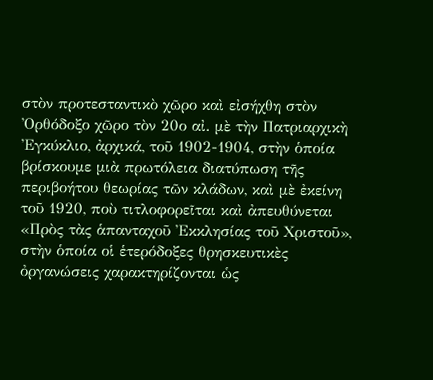στὸν προτεσταντικὸ χῶρο καὶ εἰσήχθη στὸν Ὀρθόδοξο χῶρο τὸν 20ο αἰ. μὲ τὴν Πατριαρχικὴ Ἐγκύκλιο, ἀρχικά, τοῦ 1902-1904, στὴν ὁποία βρίσκουμε μιὰ πρωτόλεια διατύπωση τῆς περιβοήτου θεωρίας τῶν κλάδων, καὶ μὲ ἐκείνη τοῦ 1920, ποὺ τιτλοφορεῖται καὶ ἀπευθύνεται «Πρὸς τὰς ἁπανταχοῦ Ἐκκλησίας τοῦ Χριστοῦ», στὴν ὁποία οἱ ἑτερόδοξες θρησκευτικὲς ὀργανώσεις χαρακτηρίζονται ὡς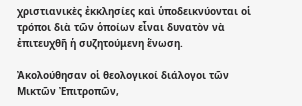χριστιανικὲς ἐκκλησίες καὶ ὑποδεικνύονται οἱ τρόποι διὰ τῶν ὁποίων εἶναι δυνατὸν νὰ ἐπιτευχθῆ ἡ συζητούμενη ἕνωση.

Ἀκολούθησαν οἱ θεολογικοί διάλογοι τῶν Μικτῶν Ἐπιτροπῶν,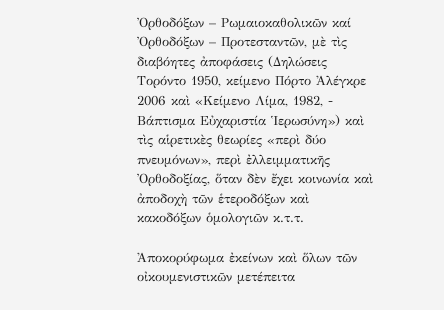Ὀρθοδόξων – Ρωμαιοκαθολικῶν καί Ὀρθοδόξων – Προτεσταντῶν, μὲ τὶς διαβόητες ἀποφάσεις (Δηλώσεις Τορόντο 1950, κείμενο Πόρτο Ἀλέγκρε 2006 καὶ «Κείμενο Λίμα, 1982, - Βάπτισμα Εὐχαριστία Ἱερωσύνη») καὶ τὶς αἱρετικὲς θεωρίες «περὶ δύο πνευμόνων», περὶ ἐλλειμματικῆς Ὀρθοδοξίας, ὅταν δὲν ἔχει κοινωνία καὶ ἀποδοχὴ τῶν ἑτεροδόξων καὶ κακοδόξων ὁμολογιῶν κ.τ.τ.

Ἀποκορύφωμα ἐκείνων καὶ ὅλων τῶν οἰκουμενιστικῶν μετέπειτα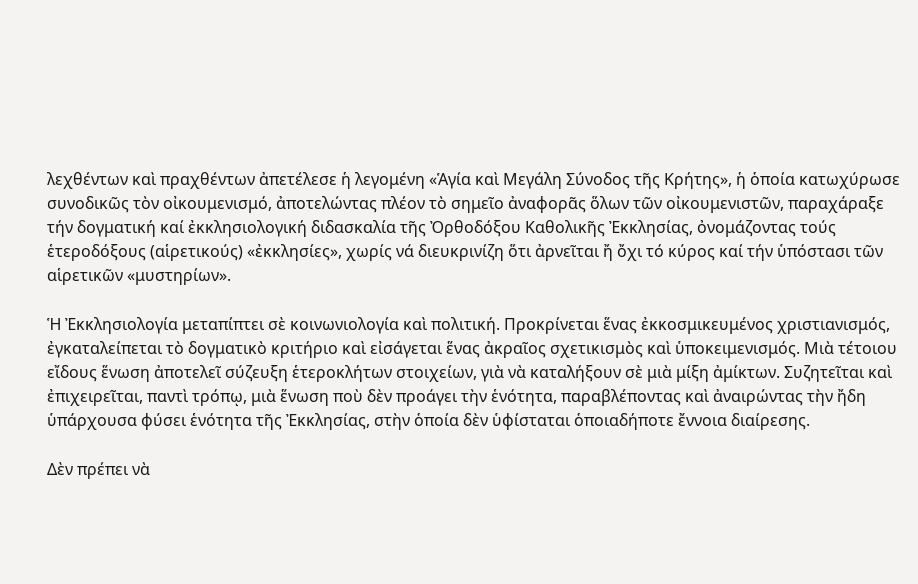λεχθέντων καὶ πραχθέντων ἀπετέλεσε ἡ λεγομένη «Ἁγία καὶ Μεγάλη Σύνοδος τῆς Κρήτης», ἡ ὁποία κατωχύρωσε συνοδικῶς τὸν οἰκουμενισμό, ἀποτελώντας πλέον τὸ σημεῖο ἀναφορᾶς ὅλων τῶν οἰκουμενιστῶν, παραχάραξε τήν δογματική καί ἐκκλησιολογική διδασκαλία τῆς Ὀρθοδόξου Καθολικῆς Ἐκκλησίας, ὀνομάζοντας τούς ἑτεροδόξους (αἱρετικούς) «ἐκκλησίες», χωρίς νά διευκρινίζη ὅτι ἀρνεῖται ἤ ὄχι τό κύρος καί τήν ὑπόστασι τῶν αἱρετικῶν «μυστηρίων».

Ἡ Ἐκκλησιολογία μεταπίπτει σὲ κοινωνιολογία καὶ πολιτική. Προκρίνεται ἕνας ἐκκοσμικευμένος χριστιανισμός, ἐγκαταλείπεται τὸ δογματικὸ κριτήριο καὶ εἰσάγεται ἕνας ἀκραῖος σχετικισμὸς καὶ ὑποκειμενισμός. Μιὰ τέτοιου εἴδους ἕνωση ἀποτελεῖ σύζευξη ἑτεροκλήτων στοιχείων, γιὰ νὰ καταλήξουν σὲ μιὰ μίξη ἀμίκτων. Συζητεῖται καὶ ἐπιχειρεῖται, παντὶ τρόπῳ, μιὰ ἕνωση ποὺ δὲν προάγει τὴν ἑνότητα, παραβλέποντας καὶ ἀναιρώντας τὴν ἤδη ὑπάρχουσα φύσει ἑνότητα τῆς Ἐκκλησίας, στὴν ὁποία δὲν ὑφίσταται ὁποιαδήποτε ἔννοια διαίρεσης.

Δὲν πρέπει νὰ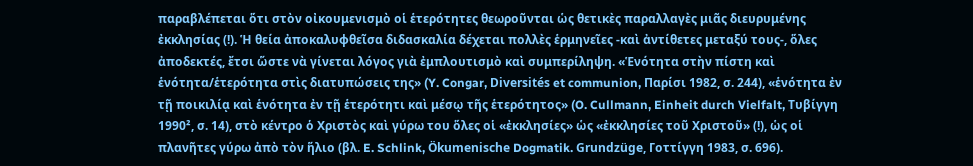παραβλέπεται ὅτι στὸν οἰκουμενισμὸ οἱ ἑτερότητες θεωροῦνται ὡς θετικὲς παραλλαγὲς μιᾶς διευρυμένης ἐκκλησίας (!). Ἡ θεία ἀποκαλυφθεῖσα διδασκαλία δέχεται πολλὲς ἑρμηνεῖες -καὶ ἀντίθετες μεταξύ τους-, ὅλες ἀποδεκτές, ἔτσι ὥστε νὰ γίνεται λόγος γιὰ ἐμπλουτισμὸ καὶ συμπερίληψη. «Ἑνότητα στὴν πίστη καὶ ἑνότητα/ἑτερότητα στὶς διατυπώσεις της» (Y. Congar, Diversités et communion, Παρίσι 1982, σ. 244), «ἑνότητα ἐν τῇ ποικιλίᾳ καὶ ἑνότητα ἐν τῇ ἑτερότητι καὶ μέσῳ τῆς ἑτερότητος» (O. Cullmann, Einheit durch Vielfalt, Τυβίγγη 1990², σ. 14), στὸ κέντρο ὁ Χριστὸς καὶ γύρω του ὅλες οἱ «ἐκκλησίες» ὡς «ἐκκλησίες τοῦ Χριστοῦ» (!), ὡς οἱ πλανῆτες γύρω ἀπὸ τὸν ἥλιο (βλ. E. Schlink, Ökumenische Dogmatik. Grundzüge, Γοττίγγη 1983, σ. 696).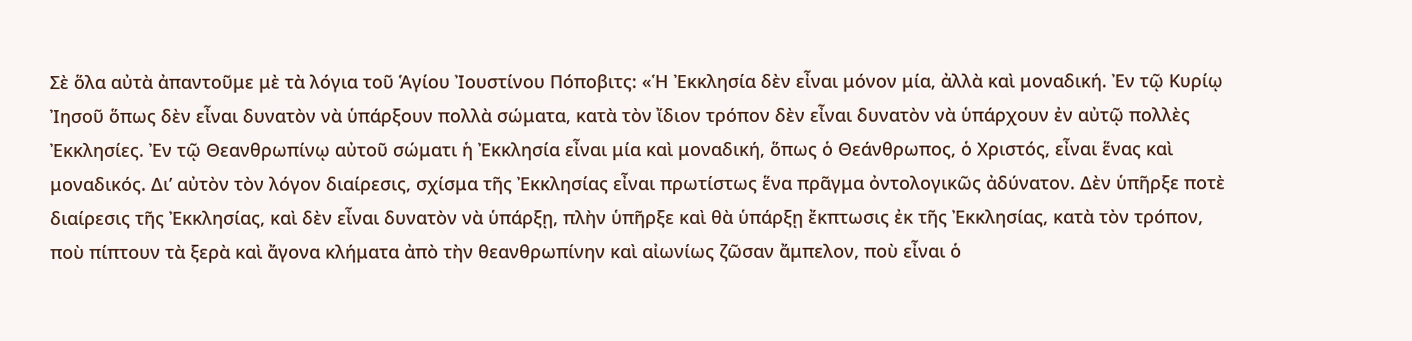Σὲ ὅλα αὐτὰ ἀπαντοῦμε μὲ τὰ λόγια τοῦ Ἁγίου Ἰουστίνου Πόποβιτς: «Ἡ Ἐκκλησία δὲν εἶναι μόνον μία, ἀλλὰ καὶ μοναδική. Ἐν τῷ Κυρίῳ Ἰησοῦ ὅπως δὲν εἶναι δυνατὸν νὰ ὑπάρξουν πολλὰ σώματα, κατὰ τὸν ἴδιον τρόπον δὲν εἶναι δυνατὸν νὰ ὑπάρχουν ἐν αὐτῷ πολλὲς Ἐκκλησίες. Ἐν τῷ Θεανθρωπίνῳ αὐτοῦ σώματι ἡ Ἐκκλησία εἶναι μία καὶ μοναδική, ὅπως ὁ Θεάνθρωπος, ὁ Χριστός, εἶναι ἕνας καὶ μοναδικός. Δι’ αὐτὸν τὸν λόγον διαίρεσις, σχίσμα τῆς Ἐκκλησίας εἶναι πρωτίστως ἕνα πρᾶγμα ὀντολογικῶς ἀδύνατον. Δὲν ὑπῆρξε ποτὲ διαίρεσις τῆς Ἐκκλησίας, καὶ δὲν εἶναι δυνατὸν νὰ ὑπάρξῃ, πλὴν ὑπῆρξε καὶ θὰ ὑπάρξῃ ἔκπτωσις ἐκ τῆς Ἐκκλησίας, κατὰ τὸν τρόπον, ποὺ πίπτουν τὰ ξερὰ καὶ ἄγονα κλήματα ἀπὸ τὴν θεανθρωπίνην καὶ αἰωνίως ζῶσαν ἄμπελον, ποὺ εἶναι ὁ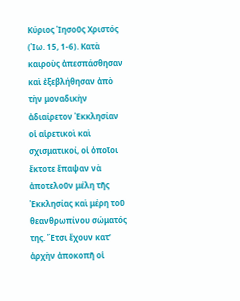Κύριος Ἰησοῦς Χριστός (Ἰω. 15, 1-6). Κατὰ καιροὺς ἀπεσπάσθησαν καὶ ἐξεβλήθησαν ἀπὸ τὴν μοναδικὴν ἀδιαίρετον Ἐκκλησίαν οἱ αἱρετικοὶ καὶ σχισματικοί, οἱ ὁποῖοι ἔκτοτε ἔπαψαν νὰ ἀποτελοῦν μέλη τῆς Ἐκκλησίας καὶ μέρη τοῦ θεανθρωπίνου σώματός της. Ἔτσι ἔχουν κατ’ ἀρχὴν ἀποκοπῆ οἱ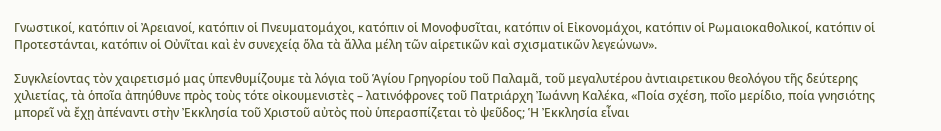Γνωστικοί, κατόπιν οἱ Ἀρειανοί, κατόπιν οἱ Πνευματομάχοι, κατόπιν οἱ Μονοφυσῖται, κατόπιν οἱ Εἰκονομάχοι, κατόπιν οἱ Ρωμαιοκαθολικοί, κατόπιν οἱ Προτεστάνται, κατόπιν οἱ Οὐνῖται καὶ ἐν συνεχείᾳ ὅλα τὰ ἄλλα μέλη τῶν αἱρετικῶν καὶ σχισματικῶν λεγεώνων».

Συγκλείοντας τὸν χαιρετισμό μας ὑπενθυμίζουμε τὰ λόγια τοῦ Ἁγίου Γρηγορίου τοῦ Παλαμᾶ, τοῦ μεγαλυτέρου ἀντιαιρετικου θεολόγου τῆς δεύτερης χιλιετίας, τὰ ὁποῖα ἀπηύθυνε πρὸς τοὺς τότε οἰκουμενιστὲς – λατινόφρονες τοῦ Πατριάρχη Ἰωάννη Καλέκα, «Ποία σχέση, ποῖο μερίδιο, ποία γνησιότης μπορεῖ νὰ ἔχῃ ἀπέναντι στὴν Ἐκκλησία τοῦ Χριστοῦ αὐτὸς ποὺ ὑπερασπίζεται τὸ ψεῦδος; Ἡ Ἐκκλησία εἶναι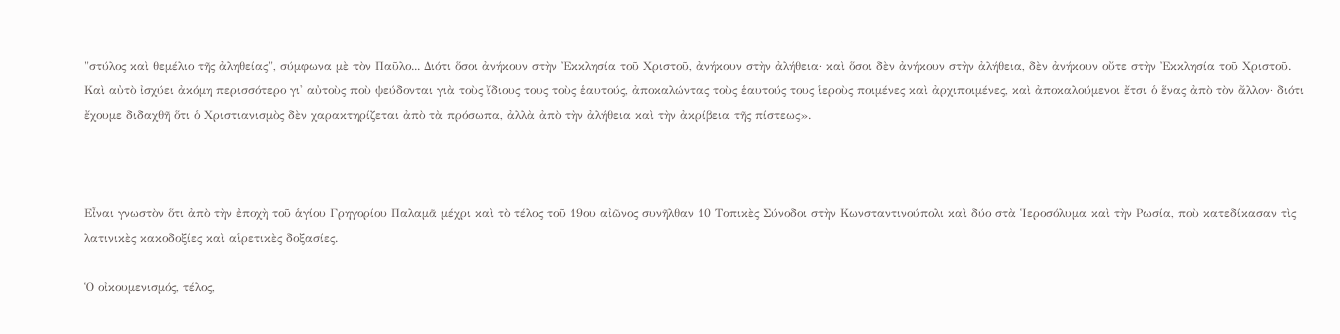"στύλος καὶ θεμέλιο τῆς ἀληθείας", σύμφωνα μὲ τὸν Παῦλο... Διότι ὅσοι ἀνήκουν στὴν Ἐκκλησία τοῦ Χριστοῦ, ἀνήκουν στὴν ἀλήθεια· καὶ ὅσοι δὲν ἀνήκουν στὴν ἀλήθεια, δὲν ἀνήκουν οὔτε στὴν Ἐκκλησία τοῦ Χριστοῦ. Καὶ αὐτὸ ἰσχύει ἀκόμη περισσότερο γι' αὐτοὺς ποὺ ψεύδονται γιὰ τοὺς ἴδιους τους τοὺς ἑαυτούς, ἀποκαλώντας τοὺς ἑαυτούς τους ἱεροὺς ποιμένες καὶ ἀρχιποιμένες, καὶ ἀποκαλούμενοι ἔτσι ὁ ἕνας ἀπὸ τὸν ἄλλον· διότι ἔχουμε διδαχθῆ ὅτι ὁ Χριστιανισμὸς δὲν χαρακτηρίζεται ἀπὸ τὰ πρόσωπα, ἀλλὰ ἀπὸ τὴν ἀλήθεια καὶ τὴν ἀκρίβεια τῆς πίστεως».



Εἶναι γνωστὸν ὅτι ἀπὸ τὴν ἐποχὴ τοῦ ἁγίου Γρηγορίου Παλαμᾶ μέχρι καὶ τὸ τέλος τοῦ 19ου αἰῶνος συνῆλθαν 10 Τοπικὲς Σύνοδοι στὴν Κωνσταντινούπολι καὶ δύο στὰ Ἱεροσόλυμα καὶ τὴν Ρωσία, ποὺ κατεδίκασαν τὶς λατινικὲς κακοδοξίες καὶ αἱρετικὲς δοξασίες.

Ὁ οἰκουμενισμός, τέλος,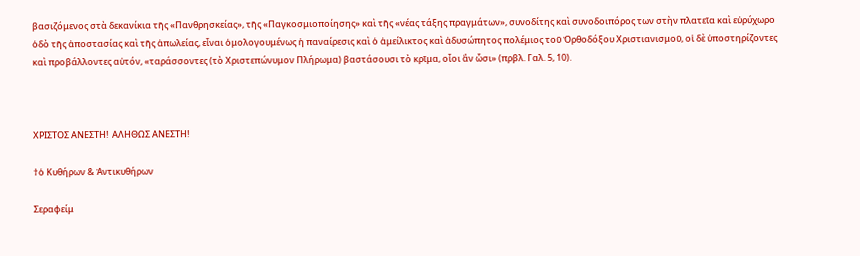βασιζόμενος στὰ δεκανίκια τῆς «Πανθρησκείας», τῆς «Παγκοσμιοποίησης» καὶ τῆς «νέας τάξης πραγμάτων», συνοδίτης καὶ συνοδοιπόρος των στὴν πλατεῖα καὶ εὐρύχωρο ὁδὸ τῆς ἀποστασίας καὶ τῆς ἀπωλείας, εἶναι ὁμολογουμένως ἡ παναίρεσις καὶ ὁ ἀμείλικτος καὶ ἀδυσώπητος πολέμιος τοῦ Ὀρθοδόξου Χριστιανισμοῦ, οἱ δὲ ὑποστηρίζοντες καὶ προβάλλοντες αὐτόν, «ταράσσοντες (τὸ Χριστεπώνυμον Πλήρωμα) βαστάσουσι τὸ κρῖμα, οἷοι ἂν ὦσι» (πρβλ. Γαλ. 5, 10).



ΧΡΙΣΤΟΣ ΑΝΕΣΤΗ!  ΑΛΗΘΩΣ ΑΝΕΣΤΗ!

†ὁ Κυθήρων & Ἀντικυθήρων

Σεραφείμ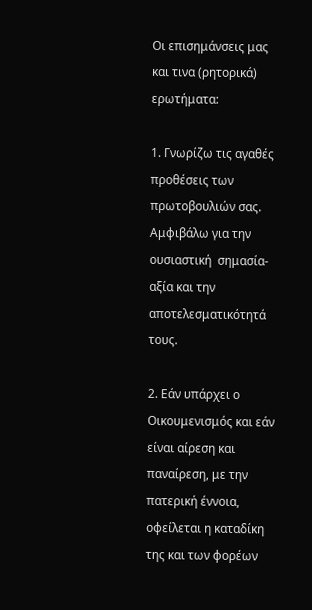Οι επισημάνσεις μας και τινα (ρητορικά) ερωτήματα:

1. Γνωρίζω τις αγαθές προθέσεις των πρωτοβουλιών σας. Αμφιβάλω για την ουσιαστική  σημασία-αξία και την αποτελεσματικότητά τους.

2. Εάν υπάρχει ο Οικουμενισμός και εάν είναι αίρεση και παναίρεση, με την πατερική έννοια, οφείλεται η καταδίκη της και των φορέων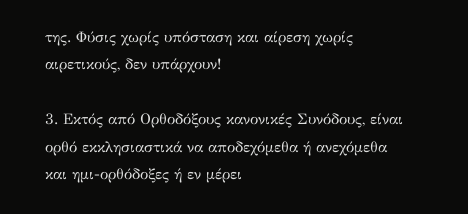της. Φύσις χωρίς υπόσταση και αίρεση χωρίς αιρετικούς, δεν υπάρχουν!

3. Εκτός από Ορθοδόξους κανονικές Συνόδους, είναι ορθό εκκλησιαστικά να αποδεχόμεθα ή ανεχόμεθα και ημι-ορθόδοξες ή εν μέρει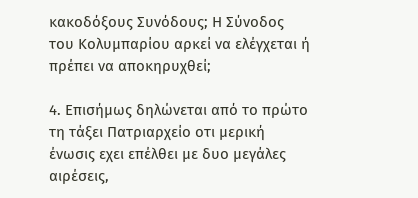κακοδόξους Συνόδους; Η Σύνοδος του Κολυμπαρίου αρκεί να ελέγχεται ή πρέπει να αποκηρυχθεί;

4. Επισήμως δηλώνεται από το πρώτο τη τάξει Πατριαρχείο οτι μερική ένωσις εχει επέλθει με δυο μεγάλες αιρέσεις,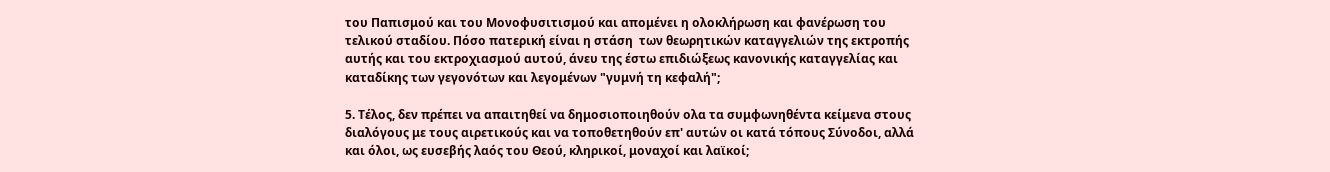του Παπισμού και του Μονοφυσιτισμού και απομένει η ολοκλήρωση και φανέρωση του τελικού σταδίου. Πόσο πατερική είναι η στάση  των θεωρητικών καταγγελιών της εκτροπής αυτής και του εκτροχιασμού αυτού, άνευ της έστω επιδιώξεως κανονικής καταγγελίας και καταδίκης των γεγονότων και λεγομένων "γυμνή τη κεφαλή";

5. Τέλος, δεν πρέπει να απαιτηθεί να δημοσιοποιηθούν ολα τα συμφωνηθέντα κείμενα στους διαλόγους με τους αιρετικούς και να τοποθετηθούν επ' αυτών οι κατά τόπους Σύνοδοι, αλλά και όλοι, ως ευσεβής λαός του Θεού, κληρικοί, μοναχοί και λαϊκοί;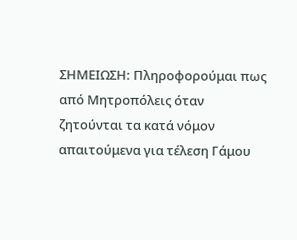ΣΗΜΕΙΩΣΗ: Πληροφορούμαι πως από Μητροπόλεις όταν ζητούνται τα κατά νόμον απαιτούμενα για τέλεση Γάμου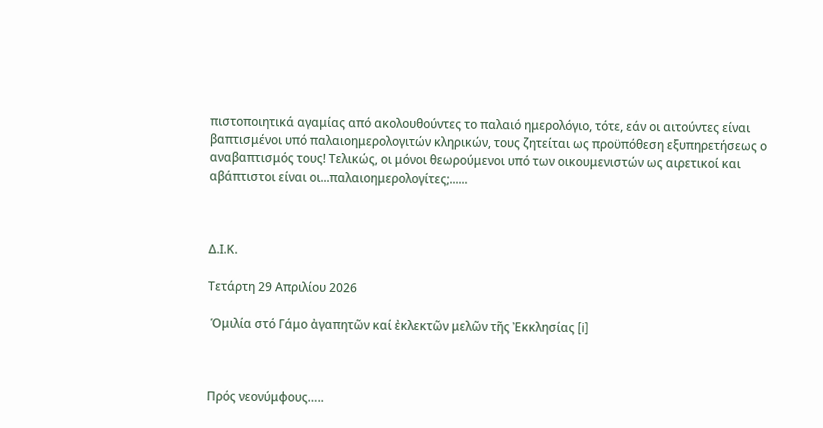πιστοποιητικά αγαμίας από ακολουθούντες το παλαιό ημερολόγιο, τότε, εάν οι αιτούντες είναι βαπτισμένοι υπό παλαιοημερολογιτών κληρικών, τους ζητείται ως προϋπόθεση εξυπηρετήσεως ο αναβαπτισμός τους! Τελικώς, οι μόνοι θεωρούμενοι υπό των οικουμενιστών ως αιρετικοί και αβάπτιστοι είναι οι...παλαιοημερολογίτες;......



Δ.Ι.Κ.

Τετάρτη 29 Απριλίου 2026

 Ὁμιλία στό Γάμο ἀγαπητῶν καί ἐκλεκτῶν μελῶν τῆς Ἐκκλησίας [i]



Πρός νεονύμφους…..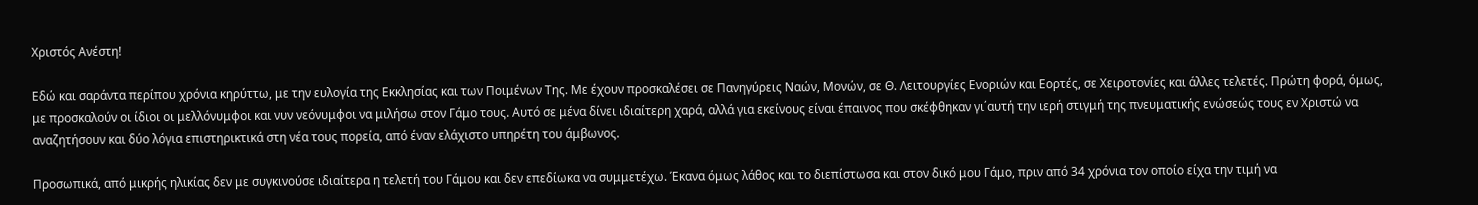Χριστός Ανέστη!

Εδώ και σαράντα περίπου χρόνια κηρύττω, με την ευλογία της Εκκλησίας και των Ποιμένων Της. Με έχουν προσκαλέσει σε Πανηγύρεις Ναών, Μονών, σε Θ. Λειτουργίες Ενοριών και Εορτές, σε Χειροτονίες και άλλες τελετές. Πρώτη φορά, όμως, με προσκαλούν οι ίδιοι οι μελλόνυμφοι και νυν νεόνυμφοι να μιλήσω στον Γάμο τους. Αυτό σε μένα δίνει ιδιαίτερη χαρά, αλλά για εκείνους είναι έπαινος που σκέφθηκαν γι΄αυτή την ιερή στιγμή της πνευματικής ενώσεώς τους εν Χριστώ να αναζητήσουν και δύο λόγια επιστηρικτικά στη νέα τους πορεία, από έναν ελάχιστο υπηρέτη του άμβωνος.

Προσωπικά, από μικρής ηλικίας δεν με συγκινούσε ιδιαίτερα η τελετή του Γάμου και δεν επεδίωκα να συμμετέχω. Έκανα όμως λάθος και το διεπίστωσα και στον δικό μου Γάμο, πριν από 34 χρόνια τον οποίο είχα την τιμή να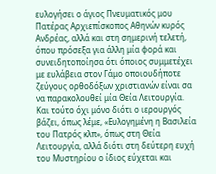ευλογήσει ο άγιος Πνευματικός μου Πατέρας Αρχιεπίσκοπος Αθηνών κυρός Ανδρέας, αλλά και στη σημερινή τελετή, όπου πρόσεξα για άλλη μία φορά και συνειδητοποίησα ότι όποιος συμμετέχει με ευλάβεια στον Γάμο οποιουδήποτε ζεύγους ορθοδόξων χριστιανών είναι σα να παρακολουθεί μία Θεία Λειτουργία. Και τούτο όχι μόνο διότι ο ιερουργός βάζει, όπως λέμε, «Ευλογημένη η Βασιλεία του Πατρός κλπ», όπως στη Θεία Λειτουργία, αλλά διότι στη δεύτερη ευχή του Μυστηρίου ο ίδιος εύχεται και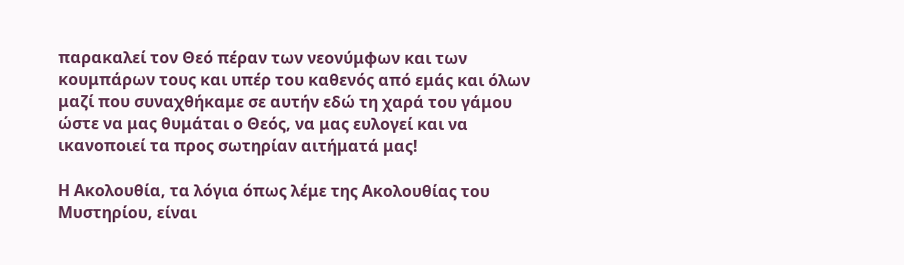παρακαλεί τον Θεό πέραν των νεονύμφων και των κουμπάρων τους και υπέρ του καθενός από εμάς και όλων μαζί που συναχθήκαμε σε αυτήν εδώ τη χαρά του γάμου ώστε να μας θυμάται ο Θεός, να μας ευλογεί και να ικανοποιεί τα προς σωτηρίαν αιτήματά μας!

Η Ακολουθία, τα λόγια όπως λέμε της Ακολουθίας του Μυστηρίου, είναι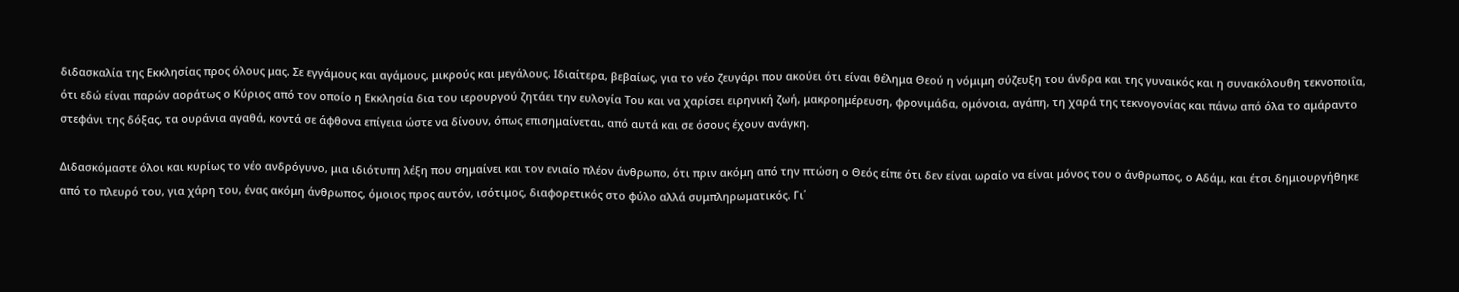διδασκαλία της Εκκλησίας προς όλους μας. Σε εγγάμους και αγάμους, μικρούς και μεγάλους. Ιδιαίτερα, βεβαίως, για το νέο ζευγάρι που ακούει ότι είναι θέλημα Θεού η νόμιμη σύζευξη του άνδρα και της γυναικός και η συνακόλουθη τεκνοποιΐα, ότι εδώ είναι παρών αοράτως ο Κύριος από τον οποίο η Εκκλησία δια του ιερουργού ζητάει την ευλογία Του και να χαρίσει ειρηνική ζωή, μακροημέρευση, φρονιμάδα, ομόνοια, αγάπη, τη χαρά της τεκνογονίας και πάνω από όλα το αμάραντο στεφάνι της δόξας, τα ουράνια αγαθά, κοντά σε άφθονα επίγεια ώστε να δίνουν, όπως επισημαίνεται, από αυτά και σε όσους έχουν ανάγκη.

Διδασκόμαστε όλοι και κυρίως το νέο ανδρόγυνο, μια ιδιότυπη λέξη που σημαίνει και τον ενιαίο πλέον άνθρωπο, ότι πριν ακόμη από την πτώση ο Θεός είπε ότι δεν είναι ωραίο να είναι μόνος του ο άνθρωπος, ο Αδάμ, και έτσι δημιουργήθηκε από το πλευρό του, για χάρη του, ένας ακόμη άνθρωπος, όμοιος προς αυτόν, ισότιμος, διαφορετικός στο φύλο αλλά συμπληρωματικός. Γι΄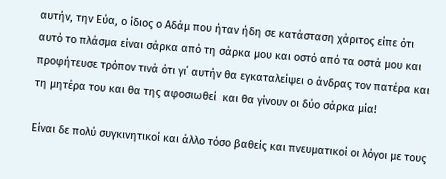αυτήν, την Εύα, ο ίδιος ο Αδάμ που ήταν ήδη σε κατάσταση χάριτος είπε ότι αυτό το πλάσμα είναι σάρκα από τη σάρκα μου και οστό από τα οστά μου και προφήτευσε τρόπον τινά ότι γι΄ αυτήν θα εγκαταλείψει ο άνδρας τον πατέρα και τη μητέρα του και θα της αφοσιωθεί  και θα γίνουν οι δύο σάρκα μία!

Είναι δε πολύ συγκινητικοί και άλλο τόσο βαθείς και πνευματικοί οι λόγοι με τους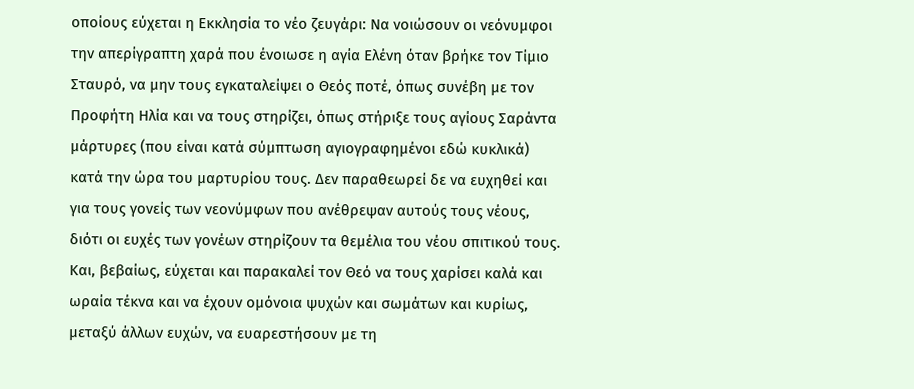οποίους εύχεται η Εκκλησία το νέο ζευγάρι: Να νοιώσουν οι νεόνυμφοι την απερίγραπτη χαρά που ένοιωσε η αγία Ελένη όταν βρήκε τον Τίμιο Σταυρό, να μην τους εγκαταλείψει ο Θεός ποτέ, όπως συνέβη με τον Προφήτη Ηλία και να τους στηρίζει, όπως στήριξε τους αγίους Σαράντα μάρτυρες (που είναι κατά σύμπτωση αγιογραφημένοι εδώ κυκλικά) κατά την ώρα του μαρτυρίου τους. Δεν παραθεωρεί δε να ευχηθεί και για τους γονείς των νεονύμφων που ανέθρεψαν αυτούς τους νέους, διότι οι ευχές των γονέων στηρίζουν τα θεμέλια του νέου σπιτικού τους. Και, βεβαίως, εύχεται και παρακαλεί τον Θεό να τους χαρίσει καλά και ωραία τέκνα και να έχουν ομόνοια ψυχών και σωμάτων και κυρίως, μεταξύ άλλων ευχών, να ευαρεστήσουν με τη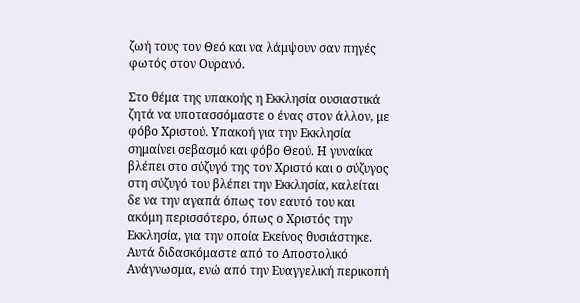ζωή τους τον Θεό και να λάμψουν σαν πηγές φωτός στον Ουρανό.

Στο θέμα της υπακοής η Εκκλησία ουσιαστικά ζητά να υποτασσόμαστε ο ένας στον άλλον, με φόβο Χριστού. Υπακοή για την Εκκλησία σημαίνει σεβασμό και φόβο Θεού. Η γυναίκα βλέπει στο σύζυγό της τον Χριστό και ο σύζυγος στη σύζυγό του βλέπει την Εκκλησία, καλείται δε να την αγαπά όπως τον εαυτό του και ακόμη περισσότερο, όπως ο Χριστός την Εκκλησία, για την οποία Εκείνος θυσιάστηκε. Αυτά διδασκόμαστε από το Αποστολικό Ανάγνωσμα, ενώ από την Ευαγγελική περικοπή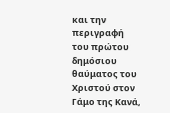και την περιγραφή του πρώτου δημόσιου θαύματος του Χριστού στον Γάμο της Κανά,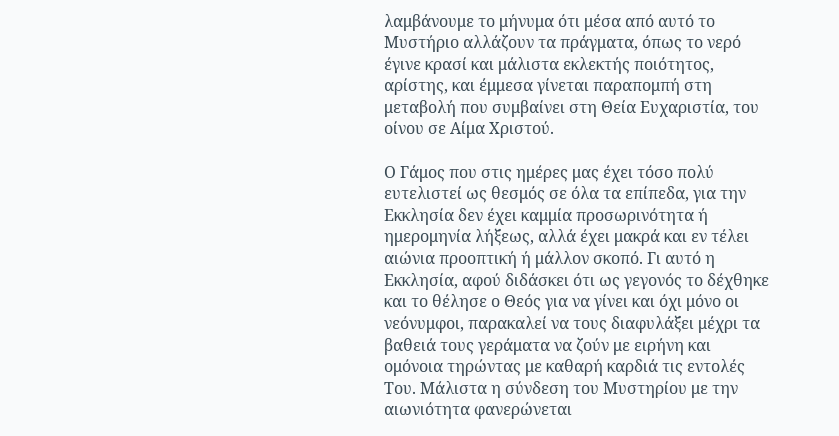λαμβάνουμε το μήνυμα ότι μέσα από αυτό το Μυστήριο αλλάζουν τα πράγματα, όπως το νερό έγινε κρασί και μάλιστα εκλεκτής ποιότητος, αρίστης, και έμμεσα γίνεται παραπομπή στη μεταβολή που συμβαίνει στη Θεία Ευχαριστία, του οίνου σε Αίμα Χριστού.

Ο Γάμος που στις ημέρες μας έχει τόσο πολύ ευτελιστεί ως θεσμός σε όλα τα επίπεδα, για την Εκκλησία δεν έχει καμμία προσωρινότητα ή ημερομηνία λήξεως, αλλά έχει μακρά και εν τέλει αιώνια προοπτική ή μάλλον σκοπό. Γι αυτό η Εκκλησία, αφού διδάσκει ότι ως γεγονός το δέχθηκε και το θέλησε ο Θεός για να γίνει και όχι μόνο οι νεόνυμφοι, παρακαλεί να τους διαφυλάξει μέχρι τα βαθειά τους γεράματα να ζούν με ειρήνη και ομόνοια τηρώντας με καθαρή καρδιά τις εντολές Του. Μάλιστα η σύνδεση του Μυστηρίου με την αιωνιότητα φανερώνεται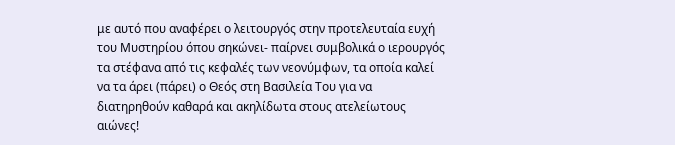με αυτό που αναφέρει ο λειτουργός στην προτελευταία ευχή του Μυστηρίου όπου σηκώνει- παίρνει συμβολικά ο ιερουργός τα στέφανα από τις κεφαλές των νεονύμφων, τα οποία καλεί να τα άρει (πάρει) ο Θεός στη Βασιλεία Του για να διατηρηθούν καθαρά και ακηλίδωτα στους ατελείωτους αιώνες!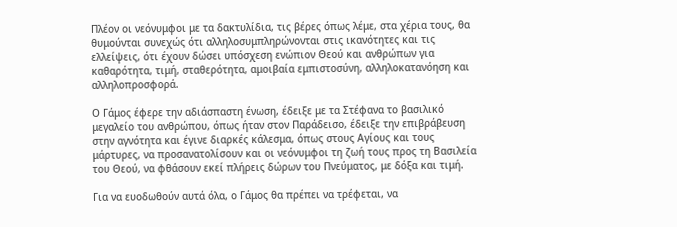Πλέον οι νεόνυμφοι με τα δακτυλίδια, τις βέρες όπως λέμε, στα χέρια τους, θα θυμούνται συνεχώς ότι αλληλοσυμπληρώνονται στις ικανότητες και τις ελλείψεις, ότι έχουν δώσει υπόσχεση ενώπιον Θεού και ανθρώπων για καθαρότητα, τιμή, σταθερότητα, αμοιβαία εμπιστοσύνη, αλληλοκατανόηση και αλληλοπροσφορά.

Ο Γάμος έφερε την αδιάσπαστη ένωση, έδειξε με τα Στέφανα το βασιλικό μεγαλείο του ανθρώπου, όπως ήταν στον Παράδεισο, έδειξε την επιβράβευση στην αγνότητα και έγινε διαρκές κάλεσμα, όπως στους Αγίους και τους μάρτυρες, να προσανατολίσουν και οι νεόνυμφοι τη ζωή τους προς τη Βασιλεία του Θεού, να φθάσουν εκεί πλήρεις δώρων του Πνεύματος, με δόξα και τιμή.

Για να ευοδωθούν αυτά όλα, ο Γάμος θα πρέπει να τρέφεται, να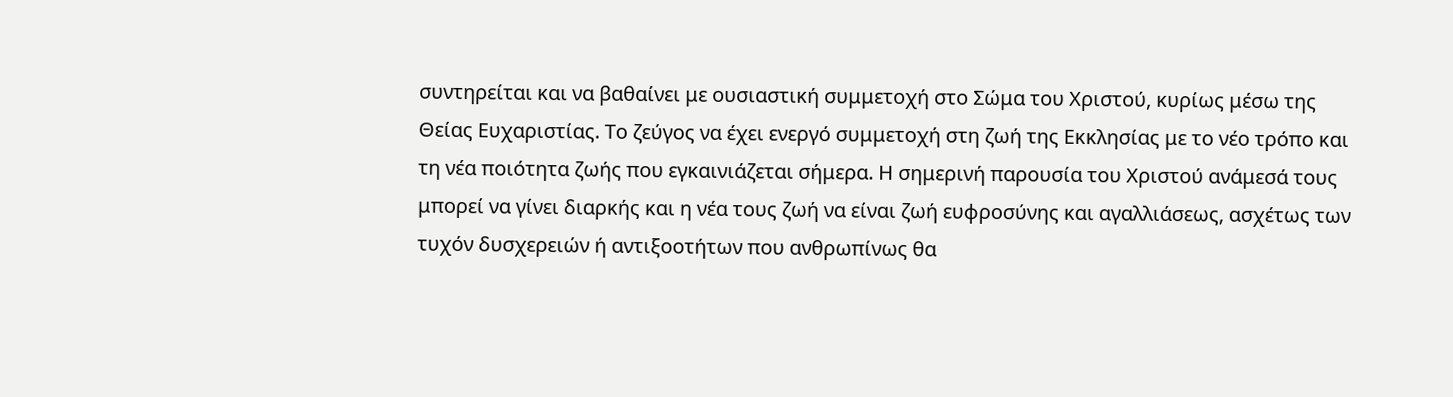συντηρείται και να βαθαίνει με ουσιαστική συμμετοχή στο Σώμα του Χριστού, κυρίως μέσω της Θείας Ευχαριστίας. Το ζεύγος να έχει ενεργό συμμετοχή στη ζωή της Εκκλησίας με το νέο τρόπο και τη νέα ποιότητα ζωής που εγκαινιάζεται σήμερα. Η σημερινή παρουσία του Χριστού ανάμεσά τους μπορεί να γίνει διαρκής και η νέα τους ζωή να είναι ζωή ευφροσύνης και αγαλλιάσεως, ασχέτως των τυχόν δυσχερειών ή αντιξοοτήτων που ανθρωπίνως θα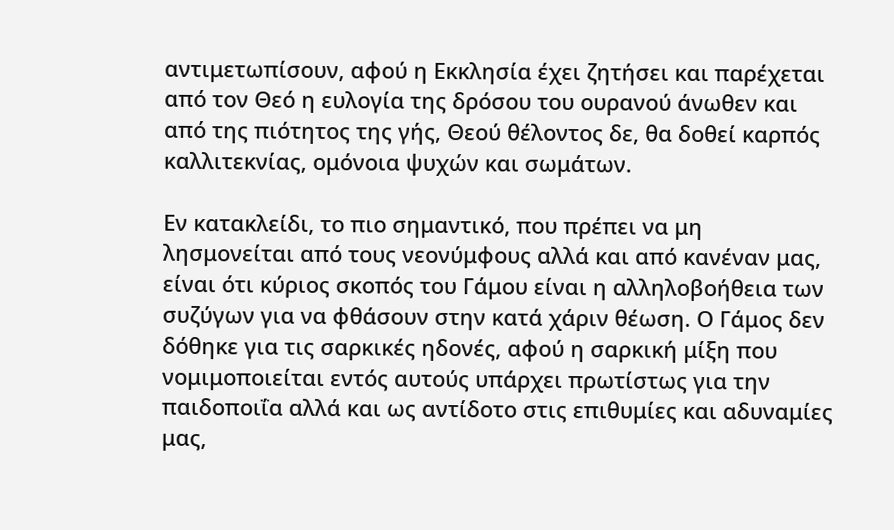αντιμετωπίσουν, αφού η Εκκλησία έχει ζητήσει και παρέχεται από τον Θεό η ευλογία της δρόσου του ουρανού άνωθεν και από της πιότητος της γής, Θεού θέλοντος δε, θα δοθεί καρπός καλλιτεκνίας, ομόνοια ψυχών και σωμάτων.

Εν κατακλείδι, το πιο σημαντικό, που πρέπει να μη λησμονείται από τους νεονύμφους αλλά και από κανέναν μας, είναι ότι κύριος σκοπός του Γάμου είναι η αλληλοβοήθεια των συζύγων για να φθάσουν στην κατά χάριν θέωση. Ο Γάμος δεν δόθηκε για τις σαρκικές ηδονές, αφού η σαρκική μίξη που νομιμοποιείται εντός αυτούς υπάρχει πρωτίστως για την παιδοποιΐα αλλά και ως αντίδοτο στις επιθυμίες και αδυναμίες μας,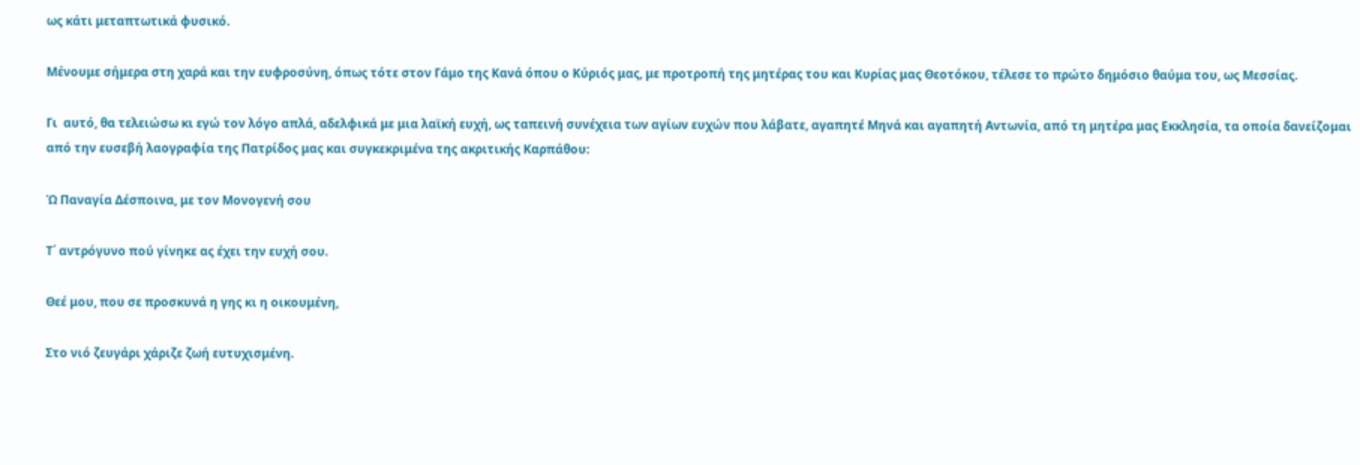ως κάτι μεταπτωτικά φυσικό.

Μένουμε σήμερα στη χαρά και την ευφροσύνη, όπως τότε στον Γάμο της Κανά όπου ο Κύριός μας, με προτροπή της μητέρας του και Κυρίας μας Θεοτόκου, τέλεσε το πρώτο δημόσιο θαύμα του, ως Μεσσίας.

Γι  αυτό, θα τελειώσω κι εγώ τον λόγο απλά, αδελφικά με μια λαϊκή ευχή, ως ταπεινή συνέχεια των αγίων ευχών που λάβατε, αγαπητέ Μηνά και αγαπητή Αντωνία, από τη μητέρα μας Εκκλησία, τα οποία δανείζομαι από την ευσεβή λαογραφία της Πατρίδος μας και συγκεκριμένα της ακριτικής Καρπάθου:

Ώ Παναγία Δέσποινα, με τον Μονογενή σου

Τ΄ αντρόγυνο πού γίνηκε ας έχει την ευχή σου.

Θεέ μου, που σε προσκυνά η γης κι η οικουμένη,

Στο νιό ζευγάρι χάριζε ζωή ευτυχισμένη.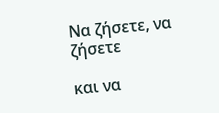Να ζήσετε, να ζήσετε

και να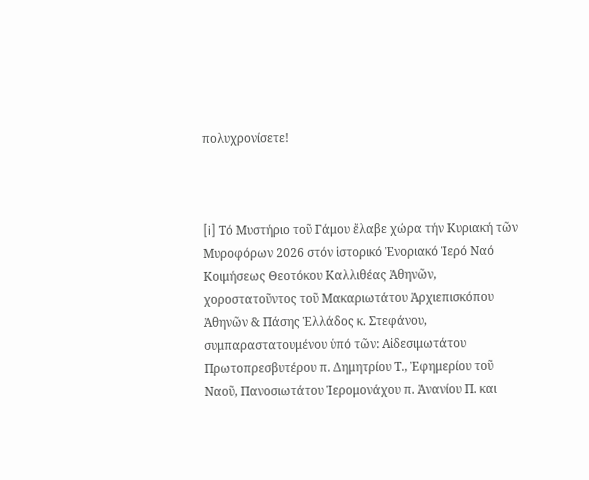πολυχρονίσετε!



[i] Τό Μυστήριο τοῦ Γάμου ἔλαβε χώρα τήν Κυριακή τῶν Μυροφόρων 2026 στόν ἱστορικό Ἐνοριακό Ἱερό Ναό Κοιμήσεως Θεοτόκου Καλλιθέας Ἀθηνῶν, χοροστατοῦντος τοῦ Μακαριωτάτου Ἀρχιεπισκόπου Ἀθηνῶν & Πάσης Ἑλλάδος κ. Στεφάνου, συμπαραστατουμένου ὑπό τῶν: Αἰδεσιμωτάτου Πρωτοπρεσβυτέρου π. Δημητρίου Τ., Ἐφημερίου τοῦ Ναοῦ, Πανοσιωτάτου Ἱερομονάχου π. Ἀνανίου Π. και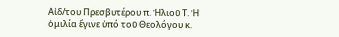Αἰδ/του Πρεσβυτέρου π. Ἠλιοῦ Τ. Ἡ ὁμιλία ἔγινε ὑπό τοῦ Θεολόγου κ.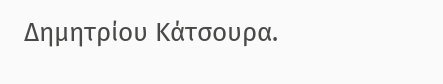Δημητρίου Κάτσουρα.